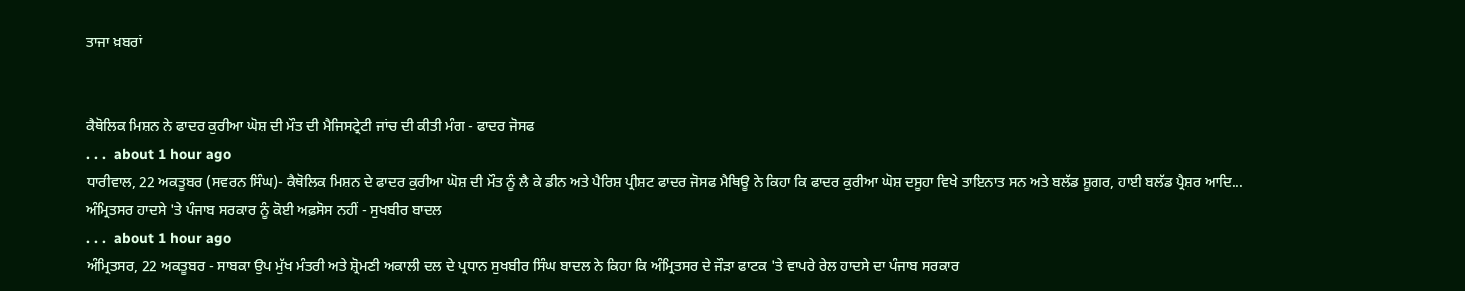ਤਾਜਾ ਖ਼ਬਰਾਂ


ਕੈਥੋਲਿਕ ਮਿਸ਼ਨ ਨੇ ਫਾਦਰ ਕੁਰੀਆ ਘੋਸ਼ ਦੀ ਮੌਤ ਦੀ ਮੈਜਿਸਟ੍ਰੇਟੀ ਜਾਂਚ ਦੀ ਕੀਤੀ ਮੰਗ - ਫਾਦਰ ਜੋਸਫ
. . .  about 1 hour ago
ਧਾਰੀਵਾਲ, 22 ਅਕਤੂਬਰ (ਸਵਰਨ ਸਿੰਘ)- ਕੈਥੋਲਿਕ ਮਿਸ਼ਨ ਦੇ ਫਾਦਰ ਕੁਰੀਆ ਘੋਸ਼ ਦੀ ਮੌਤ ਨੂੰ ਲੈ ਕੇ ਡੀਨ ਅਤੇ ਪੈਰਿਸ਼ ਪ੍ਰੀਸ਼ਟ ਫਾਦਰ ਜੋਸਫ ਮੈਥਿਊ ਨੇ ਕਿਹਾ ਕਿ ਫਾਦਰ ਕੁਰੀਆ ਘੋਸ਼ ਦਸੂਹਾ ਵਿਖੇ ਤਾਇਨਾਤ ਸਨ ਅਤੇ ਬਲੱਡ ਸ਼ੂਗਰ, ਹਾਈ ਬਲੱਡ ਪ੍ਰੈਸ਼ਰ ਆਦਿ...
ਅੰਮ੍ਰਿਤਸਰ ਹਾਦਸੇ 'ਤੇ ਪੰਜਾਬ ਸਰਕਾਰ ਨੂੰ ਕੋਈ ਅਫ਼ਸੋਸ ਨਹੀਂ - ਸੁਖਬੀਰ ਬਾਦਲ
. . .  about 1 hour ago
ਅੰਮ੍ਰਿਤਸਰ, 22 ਅਕਤੂਬਰ - ਸਾਬਕਾ ਉਪ ਮੁੱਖ ਮੰਤਰੀ ਅਤੇ ਸ਼੍ਰੋਮਣੀ ਅਕਾਲੀ ਦਲ ਦੇ ਪ੍ਰਧਾਨ ਸੁਖਬੀਰ ਸਿੰਘ ਬਾਦਲ ਨੇ ਕਿਹਾ ਕਿ ਅੰਮ੍ਰਿਤਸਰ ਦੇ ਜੌੜਾ ਫਾਟਕ 'ਤੇ ਵਾਪਰੇ ਰੇਲ ਹਾਦਸੇ ਦਾ ਪੰਜਾਬ ਸਰਕਾਰ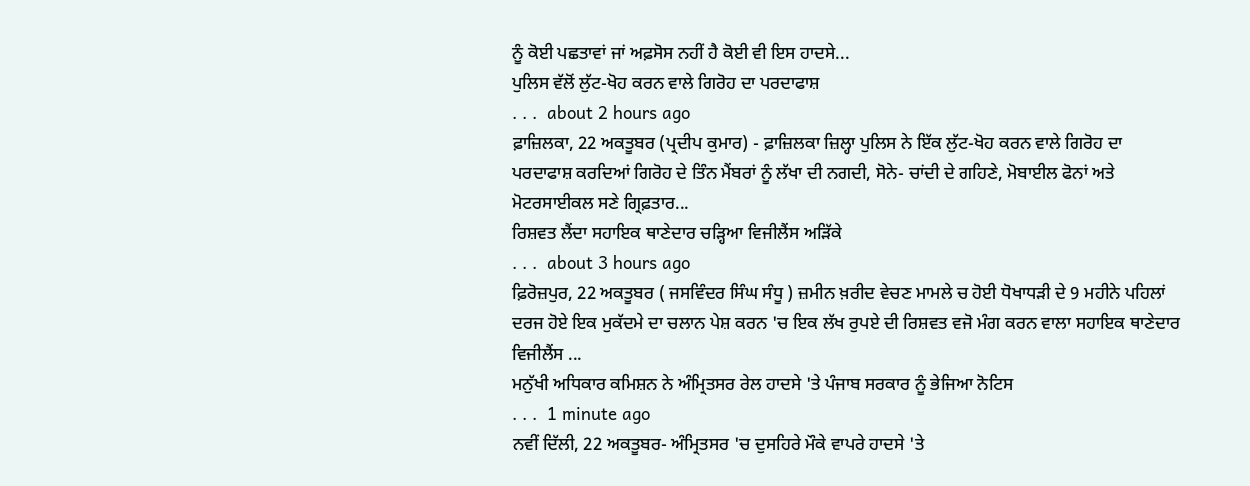ਨੂੰ ਕੋਈ ਪਛਤਾਵਾਂ ਜਾਂ ਅਫ਼ਸੋਸ ਨਹੀਂ ਹੈ ਕੋਈ ਵੀ ਇਸ ਹਾਦਸੇ...
ਪੁਲਿਸ ਵੱਲੋਂ ਲੁੱਟ-ਖੋਹ ਕਰਨ ਵਾਲੇ ਗਿਰੋਹ ਦਾ ਪਰਦਾਫਾਸ਼
. . .  about 2 hours ago
ਫ਼ਾਜ਼ਿਲਕਾ, 22 ਅਕਤੂਬਰ (ਪ੍ਰਦੀਪ ਕੁਮਾਰ) - ਫ਼ਾਜ਼ਿਲਕਾ ਜ਼ਿਲ੍ਹਾ ਪੁਲਿਸ ਨੇ ਇੱਕ ਲੁੱਟ-ਖੋਹ ਕਰਨ ਵਾਲੇ ਗਿਰੋਹ ਦਾ ਪਰਦਾਫਾਸ਼ ਕਰਦਿਆਂ ਗਿਰੋਹ ਦੇ ਤਿੰਨ ਮੈਂਬਰਾਂ ਨੂੰ ਲੱਖਾ ਦੀ ਨਗਦੀ, ਸੋਨੇ- ਚਾਂਦੀ ਦੇ ਗਹਿਣੇ, ਮੋਬਾਈਲ ਫੋਨਾਂ ਅਤੇ ਮੋਟਰਸਾਈਕਲ ਸਣੇ ਗ੍ਰਿਫ਼ਤਾਰ...
ਰਿਸ਼ਵਤ ਲੈਂਦਾ ਸਹਾਇਕ ਥਾਣੇਦਾਰ ਚੜ੍ਹਿਆ ਵਿਜੀਲੈਂਸ ਅੜਿੱਕੇ
. . .  about 3 hours ago
ਫ਼ਿਰੋਜ਼ਪੁਰ, 22 ਅਕਤੂਬਰ ( ਜਸਵਿੰਦਰ ਸਿੰਘ ਸੰਧੂ ) ਜ਼ਮੀਨ ਖ਼ਰੀਦ ਵੇਚਣ ਮਾਮਲੇ ਚ ਹੋਈ ਧੋਖਾਧੜੀ ਦੇ 9 ਮਹੀਨੇ ਪਹਿਲਾਂ ਦਰਜ ਹੋਏ ਇਕ ਮੁਕੱਦਮੇ ਦਾ ਚਲਾਨ ਪੇਸ਼ ਕਰਨ 'ਚ ਇਕ ਲੱਖ ਰੁਪਏ ਦੀ ਰਿਸ਼ਵਤ ਵਜੋ ਮੰਗ ਕਰਨ ਵਾਲਾ ਸਹਾਇਕ ਥਾਣੇਦਾਰ ਵਿਜੀਲੈਂਸ ...
ਮਨੁੱਖੀ ਅਧਿਕਾਰ ਕਮਿਸ਼ਨ ਨੇ ਅੰਮ੍ਰਿਤਸਰ ਰੇਲ ਹਾਦਸੇ 'ਤੇ ਪੰਜਾਬ ਸਰਕਾਰ ਨੂੰ ਭੇਜਿਆ ਨੋਟਿਸ
. . .  1 minute ago
ਨਵੀਂ ਦਿੱਲੀ, 22 ਅਕਤੂਬਰ- ਅੰਮ੍ਰਿਤਸਰ 'ਚ ਦੁਸਹਿਰੇ ਮੌਕੇ ਵਾਪਰੇ ਹਾਦਸੇ 'ਤੇ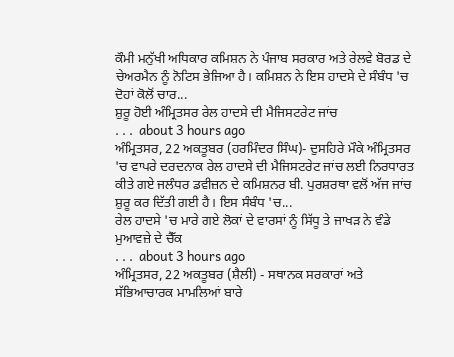ਕੌਮੀ ਮਨੁੱਖੀ ਅਧਿਕਾਰ ਕਮਿਸ਼ਨ ਨੇ ਪੰਜਾਬ ਸਰਕਾਰ ਅਤੇ ਰੇਲਵੇ ਬੋਰਡ ਦੇ ਚੇਅਰਮੈਨ ਨੂੰ ਨੋਟਿਸ ਭੇਜਿਆ ਹੈ। ਕਮਿਸ਼ਨ ਨੇ ਇਸ ਹਾਦਸੇ ਦੇ ਸੰਬੰਧ 'ਚ ਦੋਹਾਂ ਕੋਲੋਂ ਚਾਰ...
ਸ਼ੁਰੂ ਹੋਈ ਅੰਮ੍ਰਿਤਸਰ ਰੇਲ ਹਾਦਸੇ ਦੀ ਮੈਜਿਸਟਰੇਟ ਜਾਂਚ
. . .  about 3 hours ago
ਅੰਮ੍ਰਿਤਸਰ, 22 ਅਕਤੂਬਰ (ਹਰਮਿੰਦਰ ਸਿੰਘ)- ਦੁਸਹਿਰੇ ਮੌਕੇ ਅੰਮ੍ਰਿਤਸਰ 'ਚ ਵਾਪਰੇ ਦਰਦਨਾਕ ਰੇਲ ਹਾਦਸੇ ਦੀ ਮੈਜਿਸਟਰੇਟ ਜਾਂਚ ਲਈ ਨਿਰਧਾਰਤ ਕੀਤੇ ਗਏ ਜਲੰਧਰ ਡਵੀਜ਼ਨ ਦੇ ਕਮਿਸ਼ਨਰ ਬੀ. ਪੁਰਸ਼ਰਥਾ ਵਲੋਂ ਅੱਜ ਜਾਂਚ ਸ਼ੁਰੂ ਕਰ ਦਿੱਤੀ ਗਈ ਹੈ। ਇਸ ਸੰਬੰਧ 'ਚ...
ਰੇਲ ਹਾਦਸੇ 'ਚ ਮਾਰੇ ਗਏ ਲੋਕਾਂ ਦੇ ਵਾਰਸਾਂ ਨੂੰ ਸਿੱਧੂ ਤੇ ਜਾਖੜ ਨੇ ਵੰਡੇ ਮੁਆਵਜ਼ੇ ਦੇ ਚੈੱਕ
. . .  about 3 hours ago
ਅੰਮ੍ਰਿਤਸਰ, 22 ਅਕਤੂਬਰ (ਸ਼ੈਲੀ) - ਸਥਾਨਕ ਸਰਕਾਰਾਂ ਅਤੇ ਸੱਭਿਆਚਾਰਕ ਮਾਮਲਿਆਂ ਬਾਰੇ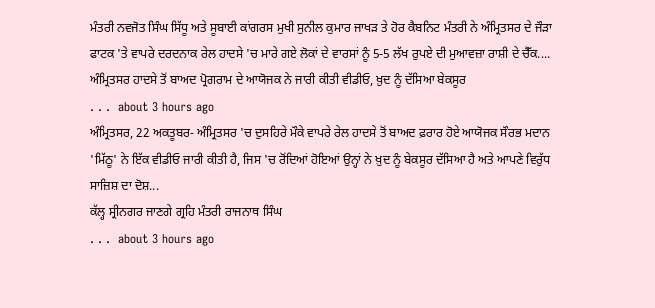ਮੰਤਰੀ ਨਵਜੋਤ ਸਿੰਘ ਸਿੱਧੂ ਅਤੇ ਸੂਬਾਈ ਕਾਂਗਰਸ ਮੁਖੀ ਸੁਨੀਲ ਕੁਮਾਰ ਜਾਖੜ ਤੇ ਹੋਰ ਕੈਬਨਿਟ ਮੰਤਰੀ ਨੇ ਅੰਮ੍ਰਿਤਸਰ ਦੇ ਜੌੜਾ ਫਾਟਕ 'ਤੇ ਵਾਪਰੇ ਦਰਦਨਾਕ ਰੇਲ ਹਾਦਸੇ 'ਚ ਮਾਰੇ ਗਏ ਲੋਕਾਂ ਦੇ ਵਾਰਸਾਂ ਨੂੰ 5-5 ਲੱਖ ਰੁਪਏ ਦੀ ਮੁਆਵਜ਼ਾ ਰਾਸ਼ੀ ਦੇ ਚੈੱਕ....
ਅੰਮ੍ਰਿਤਸਰ ਹਾਦਸੇ ਤੋਂ ਬਾਅਦ ਪ੍ਰੋਗਰਾਮ ਦੇ ਆਯੋਜਕ ਨੇ ਜਾਰੀ ਕੀਤੀ ਵੀਡੀਓ, ਖ਼ੁਦ ਨੂੰ ਦੱਸਿਆ ਬੇਕਸੂਰ
. . .  about 3 hours ago
ਅੰਮ੍ਰਿਤਸਰ, 22 ਅਕਤੂਬਰ- ਅੰਮ੍ਰਿਤਸਰ 'ਚ ਦੁਸਹਿਰੇ ਮੌਕੇ ਵਾਪਰੇ ਰੇਲ ਹਾਦਸੇ ਤੋਂ ਬਾਅਦ ਫ਼ਰਾਰ ਹੋਏ ਆਯੋਜਕ ਸੌਰਭ ਮਦਾਨ 'ਮਿੱਠੂ' ਨੇ ਇੱਕ ਵੀਡੀਓ ਜਾਰੀ ਕੀਤੀ ਹੈ, ਜਿਸ 'ਚ ਰੋਂਦਿਆਂ ਹੋਇਆਂ ਉਨ੍ਹਾਂ ਨੇ ਖ਼ੁਦ ਨੂੰ ਬੇਕਸੂਰ ਦੱਸਿਆ ਹੈ ਅਤੇ ਆਪਣੇ ਵਿਰੁੱਧ ਸਾਜ਼ਿਸ਼ ਦਾ ਦੋਸ਼...
ਕੱਲ੍ਹ ਸ੍ਰੀਨਗਰ ਜਾਣਗੇ ਗ੍ਰਹਿ ਮੰਤਰੀ ਰਾਜਨਾਥ ਸਿੰਘ
. . .  about 3 hours ago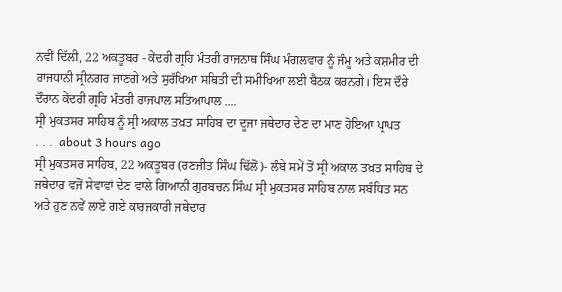ਨਵੀਂ ਦਿੱਲੀ, 22 ਅਕਤੂਬਰ - ਕੇਂਦਰੀ ਗ੍ਰਹਿ ਮੰਤਰੀ ਰਾਜਨਾਥ ਸਿੰਘ ਮੰਗਲਵਾਰ ਨੂੰ ਜੰਮੂ ਅਤੇ ਕਸ਼ਮੀਰ ਦੀ ਰਾਜਧਾਨੀ ਸ੍ਰੀਨਗਰ ਜਾਣਗੇ ਅਤੇ ਸੁਰੱਖਿਆ ਸਥਿਤੀ ਦੀ ਸਮੀਖਿਆ ਲਈ ਬੈਠਕ ਕਰਨਗੇ। ਇਸ ਦੌਰੇ ਦੌਰਾਨ ਕੇਂਦਰੀ ਗ੍ਰਹਿ ਮੰਤਰੀ ਰਾਜਪਾਲ ਸਤਿਆਪਾਲ ....
ਸ੍ਰੀ ਮੁਕਤਸਰ ਸਾਹਿਬ ਨੂੰ ਸ੍ਰੀ ਅਕਾਲ ਤਖ਼ਤ ਸਾਹਿਬ ਦਾ ਦੂਜਾ ਜਥੇਦਾਰ ਦੇਣ ਦਾ ਮਾਣ ਹੋਇਆ ਪ੍ਰਾਪਤ
. . .  about 3 hours ago
ਸ੍ਰੀ ਮੁਕਤਸਰ ਸਾਹਿਬ, 22 ਅਕਤੂਬਰ (ਰਣਜੀਤ ਸਿੰਘ ਢਿੱਲੋਂ)- ਲੰਬੇ ਸਮੇਂ ਤੋਂ ਸ੍ਰੀ ਅਕਾਲ ਤਖ਼ਤ ਸਾਹਿਬ ਦੇ ਜਥੇਦਾਰ ਵਜੋਂ ਸੇਵਾਵਾਂ ਦੇਣ ਵਾਲੇ ਗਿਆਨੀ ਗੁਰਬਚਨ ਸਿੰਘ ਸ੍ਰੀ ਮੁਕਤਸਰ ਸਾਹਿਬ ਨਾਲ ਸਬੰਧਿਤ ਸਨ ਅਤੇ ਹੁਣ ਨਵੇਂ ਲਾਏ ਗਏ ਕਾਰਜਕਾਰੀ ਜਥੇਦਾਰ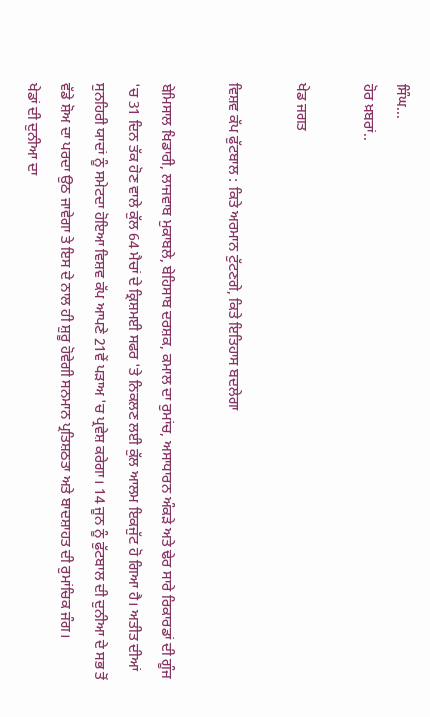ਸਿੰਘ...
ਹੋਰ ਖ਼ਬਰਾਂ..

ਖੇਡ ਜਗਤ

ਵਿਸ਼ਵ ਕੱਪ ਫੁੱਟਬਾਲ : ਕਿਤੇ ਅਰਮਾਨ ਟੁੱਟਣਗੇ, ਕਿਤੇ ਇਤਿਹਾਸ ਬਦਲੇਗਾ

ਬੇਮਿਸਾਲ ਖਿਡਾਰੀ, ਲਾਜਵਾਬ ਮੁਕਾਬਲੇ, ਬੇਹਿਸਾਬ ਦਰਸ਼ਕ, ਕਮਾਲ ਦਾ ਰੁਮਾਂਚ, ਅਸਾਧਾਰਨ ਅੰਕੜੇ ਅਤੇ ਢੇਰ ਸਾਰੇ ਰਿਕਾਰਡਾਂ ਦੀ ਗੂੰਜ 'ਚ 31 ਦਿਨ ਤੱਕ ਹੋਣ ਵਾਲੇ ਕੁੱਲ 64 ਮੈਚਾਂ ਦੇ ਕ੍ਰਿਸ਼ਮਈ ਸਫਰ 'ਤੇ ਨਿਕਲਣ ਲਈ ਕੁੱਲ ਆਲਮ ਇਕਜੁੱਟ ਹੋ ਗਿਆ ਹੈ। ਅਤੀਤ ਦੀਆਂ ਸੁਨਹਿਰੀ ਯਾਦਾਂ ਨੂੰ ਸਮੇਟਦਾ ਹੋਇਆ ਵਿਸ਼ਵ ਕੱਪ ਆਪਣੇ 21ਵੇਂ ਪੜਾਅ 'ਚ ਪ੍ਰਵੇਸ਼ ਕਰੇਗਾ। 14 ਜੂਨ ਨੂੰ ਫੁੱਟਬਾਲ ਦੀ ਦੁਨੀਆ ਦੇ ਸਭ ਤੋਂ ਵੱਡੇ ਸ਼ੋਅ ਦਾ ਪਰਦਾ ਉਠ ਜਾਵੇਗਾ ਤੇ ਇਸ ਦੇ ਨਾਲ ਹੀ ਸ਼ੁਰੂ ਹੋਵੇਗੀ ਸਨਮਾਨ ਪ੍ਰਤਿਸ਼ਠਤਾ ਅਤੇ ਬਾਦਸ਼ਾਹਤ ਦੀ ਰੁਮਾਂਚਿਕ ਜੰਗ।
ਖੇਡਾਂ ਦੀ ਦੁਨੀਆ ਦਾ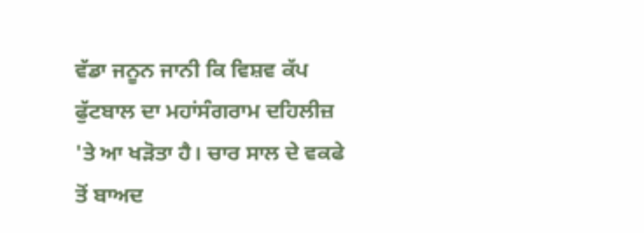ਵੱਡਾ ਜਨੂਨ ਜਾਨੀ ਕਿ ਵਿਸ਼ਵ ਕੱਪ ਫੁੱਟਬਾਲ ਦਾ ਮਹਾਂਸੰਗਰਾਮ ਦਹਿਲੀਜ਼ 'ਤੇ ਆ ਖੜੋਤਾ ਹੈ। ਚਾਰ ਸਾਲ ਦੇ ਵਕਫੇ ਤੋਂ ਬਾਅਦ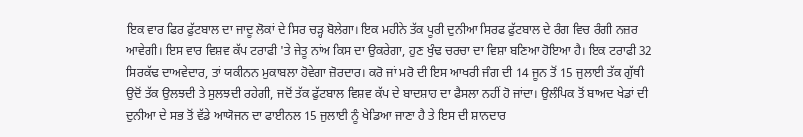ਇਕ ਵਾਰ ਫਿਰ ਫੁੱਟਬਾਲ ਦਾ ਜਾਦੂ ਲੋਕਾਂ ਦੇ ਸਿਰ ਚੜ੍ਹ ਬੋਲੇਗਾ। ਇਕ ਮਹੀਨੇ ਤੱਕ ਪੂਰੀ ਦੁਨੀਆ ਸਿਰਫ ਫੁੱਟਬਾਲ ਦੇ ਰੰਗ ਵਿਚ ਰੰਗੀ ਨਜ਼ਰ ਆਵੇਗੀ। ਇਸ ਵਾਰ ਵਿਸ਼ਵ ਕੱਪ ਟਰਾਫੀ 'ਤੇ ਜੇਤੂ ਨਾਂਅ ਕਿਸ ਦਾ ਉਕਰੇਗਾ, ਹੁਣ ਖੁੰਢ ਚਰਚਾ ਦਾ ਵਿਸ਼ਾ ਬਣਿਆ ਹੋਇਆ ਹੈ। ਇਕ ਟਰਾਫੀ 32 ਸਿਰਕੱਢ ਦਾਅਵੇਦਾਰ, ਤਾਂ ਯਕੀਨਨ ਮੁਕਾਬਲਾ ਹੋਵੇਗਾ ਜ਼ੋਰਦਾਰ। ਕਰੋ ਜਾਂ ਮਰੋ ਦੀ ਇਸ ਆਖਰੀ ਜੰਗ ਦੀ 14 ਜੂਨ ਤੋਂ 15 ਜੁਲਾਈ ਤੱਕ ਗੁੱਥੀ ਉਦੋਂ ਤੱਕ ਉਲਝਦੀ ਤੇ ਸੁਲਝਦੀ ਰਹੇਗੀ, ਜਦੋਂ ਤੱਕ ਫੁੱਟਬਾਲ ਵਿਸ਼ਵ ਕੱਪ ਦੇ ਬਾਦਸ਼ਾਹ ਦਾ ਫੈਸਲਾ ਨਹੀਂ ਹੋ ਜਾਂਦਾ। ਉਲੰਪਿਕ ਤੋਂ ਬਾਅਦ ਖੇਡਾਂ ਦੀ ਦੁਨੀਆ ਦੇ ਸਭ ਤੋਂ ਵੱਡੇ ਆਯੋਜਨ ਦਾ ਫਾਈਨਲ 15 ਜੁਲਾਈ ਨੂੰ ਖੇਡਿਆ ਜਾਣਾ ਹੈ ਤੇ ਇਸ ਦੀ ਸ਼ਾਨਦਾਰ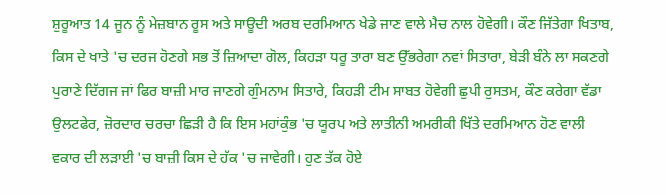ਸ਼ੁਰੂਆਤ 14 ਜੂਨ ਨੂੰ ਮੇਜ਼ਬਾਨ ਰੂਸ ਅਤੇ ਸਾਊਦੀ ਅਰਬ ਦਰਮਿਆਨ ਖੇਡੇ ਜਾਣ ਵਾਲੇ ਮੈਚ ਨਾਲ ਹੋਵੇਗੀ। ਕੌਣ ਜਿੱਤੇਗਾ ਖਿਤਾਬ, ਕਿਸ ਦੇ ਖਾਤੇ 'ਚ ਦਰਜ ਹੋਣਗੇ ਸਭ ਤੋਂ ਜ਼ਿਆਦਾ ਗੋਲ, ਕਿਹੜਾ ਧਰੂ ਤਾਰਾ ਬਣ ਉੱਭਰੇਗਾ ਨਵਾਂ ਸਿਤਾਰਾ, ਬੇੜੀ ਬੰਨੇ ਲਾ ਸਕਣਗੇ ਪੁਰਾਣੇ ਦਿੱਗਜ ਜਾਂ ਫਿਰ ਬਾਜ਼ੀ ਮਾਰ ਜਾਣਗੇ ਗੁੰਮਨਾਮ ਸਿਤਾਰੇ, ਕਿਹੜੀ ਟੀਮ ਸਾਬਤ ਹੋਵੇਗੀ ਛੁਪੀ ਰੁਸਤਮ, ਕੌਣ ਕਰੇਗਾ ਵੱਡਾ ਉਲਟਫੇਰ, ਜ਼ੋਰਦਾਰ ਚਰਚਾ ਛਿੜੀ ਹੈ ਕਿ ਇਸ ਮਹਾਂਕੁੰਭ 'ਚ ਯੂਰਪ ਅਤੇ ਲਾਤੀਨੀ ਅਮਰੀਕੀ ਖਿੱਤੇ ਦਰਮਿਆਨ ਹੋਣ ਵਾਲੀ ਵਕਾਰ ਦੀ ਲੜਾਈ 'ਚ ਬਾਜ਼ੀ ਕਿਸ ਦੇ ਹੱਕ 'ਚ ਜਾਵੇਗੀ। ਹੁਣ ਤੱਕ ਹੋਏ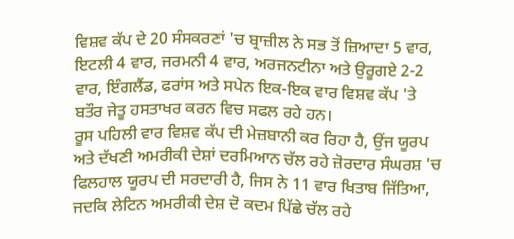ਵਿਸ਼ਵ ਕੱਪ ਦੇ 20 ਸੰਸਕਰਣਾਂ 'ਚ ਬ੍ਰਾਜ਼ੀਲ ਨੇ ਸਭ ਤੋਂ ਜ਼ਿਆਦਾ 5 ਵਾਰ, ਇਟਲੀ 4 ਵਾਰ, ਜਰਮਨੀ 4 ਵਾਰ, ਅਰਜਨਟੀਨਾ ਅਤੇ ਉਰੂਗਏ 2-2 ਵਾਰ, ਇੰਗਲੈਂਡ, ਫਰਾਂਸ ਅਤੇ ਸਪੇਨ ਇਕ-ਇਕ ਵਾਰ ਵਿਸ਼ਵ ਕੱਪ 'ਤੇ ਬਤੌਰ ਜੇਤੂ ਹਸਤਾਖਰ ਕਰਨ ਵਿਚ ਸਫਲ ਰਹੇ ਹਨ।
ਰੂਸ ਪਹਿਲੀ ਵਾਰ ਵਿਸ਼ਵ ਕੱਪ ਦੀ ਮੇਜ਼ਬਾਨੀ ਕਰ ਰਿਹਾ ਹੈ, ਉਂਜ ਯੂਰਪ ਅਤੇ ਦੱਖਣੀ ਅਮਰੀਕੀ ਦੇਸ਼ਾਂ ਦਰਮਿਆਨ ਚੱਲ ਰਹੇ ਜ਼ੋਰਦਾਰ ਸੰਘਰਸ਼ 'ਚ ਫਿਲਹਾਲ ਯੂਰਪ ਦੀ ਸਰਦਾਰੀ ਹੈ, ਜਿਸ ਨੇ 11 ਵਾਰ ਖਿਤਾਬ ਜਿੱਤਿਆ, ਜਦਕਿ ਲੇਟਿਨ ਅਮਰੀਕੀ ਦੇਸ਼ ਦੋ ਕਦਮ ਪਿੱਛੇ ਚੱਲ ਰਹੇ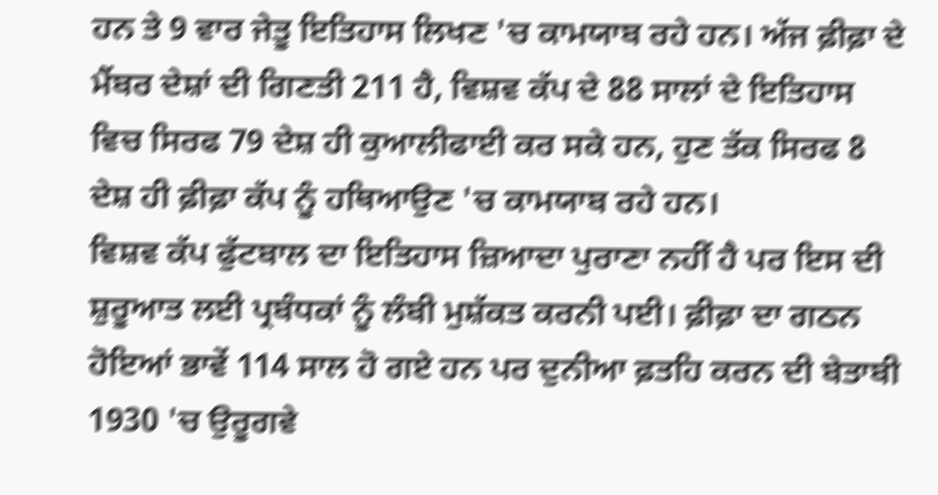ਹਨ ਤੇ 9 ਵਾਰ ਜੇਤੂ ਇਤਿਹਾਸ ਲਿਖਣ 'ਚ ਕਾਮਯਾਬ ਰਹੇ ਹਨ। ਅੱਜ ਫ਼ੀਫ਼ਾ ਦੇ ਮੈਂਬਰ ਦੇਸ਼ਾਂ ਦੀ ਗਿਣਤੀ 211 ਹੈ, ਵਿਸ਼ਵ ਕੱਪ ਦੇ 88 ਸਾਲਾਂ ਦੇ ਇਤਿਹਾਸ ਵਿਚ ਸਿਰਫ 79 ਦੇਸ਼ ਹੀ ਕੁਆਲੀਫਾਈ ਕਰ ਸਕੇ ਹਨ, ਹੁਣ ਤੱਕ ਸਿਰਫ 8 ਦੇਸ਼ ਹੀ ਫ਼ੀਫ਼ਾ ਕੱਪ ਨੂੰ ਹਥਿਆਉਣ 'ਚ ਕਾਮਯਾਬ ਰਹੇ ਹਨ।
ਵਿਸ਼ਵ ਕੱਪ ਫੁੱਟਬਾਲ ਦਾ ਇਤਿਹਾਸ ਜ਼ਿਆਦਾ ਪੁਰਾਣਾ ਨਹੀਂ ਹੈ ਪਰ ਇਸ ਦੀ ਸ਼ੁਰੂਆਤ ਲਈ ਪ੍ਰਬੰਧਕਾਂ ਨੂੰ ਲੰਬੀ ਮੁਸ਼ੱਕਤ ਕਰਨੀ ਪਈ। ਫ਼ੀਫ਼ਾ ਦਾ ਗਠਨ ਹੋਇਆਂ ਭਾਵੇਂ 114 ਸਾਲ ਹੋ ਗਏ ਹਨ ਪਰ ਦੁਨੀਆ ਫ਼ਤਹਿ ਕਰਨ ਦੀ ਬੇਤਾਬੀ 1930 'ਚ ਉਰੂਗਵੇ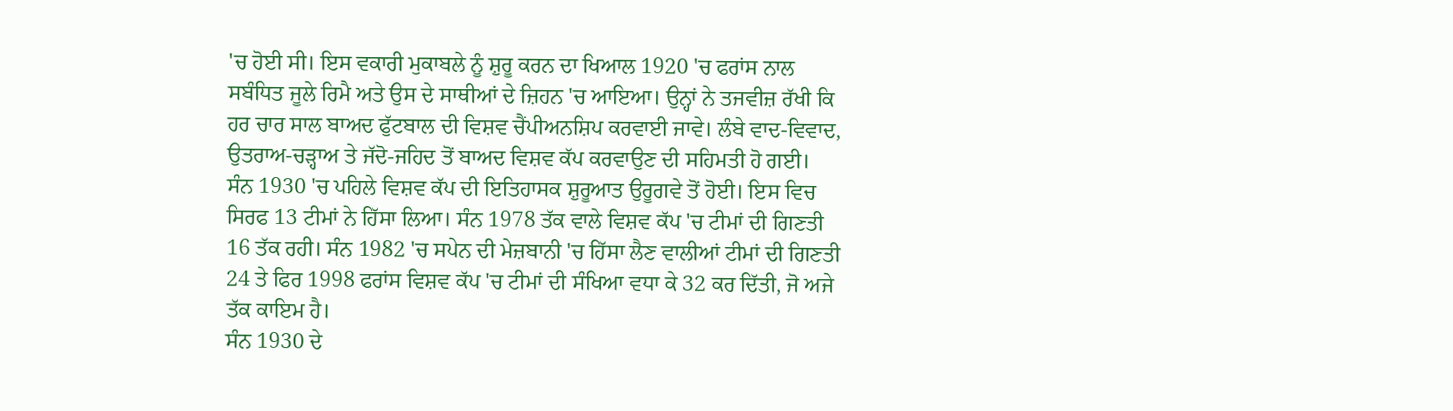'ਚ ਹੋਈ ਸੀ। ਇਸ ਵਕਾਰੀ ਮੁਕਾਬਲੇ ਨੂੰ ਸ਼ੁਰੂ ਕਰਨ ਦਾ ਖਿਆਲ 1920 'ਚ ਫਰਾਂਸ ਨਾਲ ਸਬੰਧਿਤ ਜੂਲੇ ਰਿਮੈ ਅਤੇ ਉਸ ਦੇ ਸਾਥੀਆਂ ਦੇ ਜ਼ਿਹਨ 'ਚ ਆਇਆ। ਉਨ੍ਹਾਂ ਨੇ ਤਜਵੀਜ਼ ਰੱਖੀ ਕਿ ਹਰ ਚਾਰ ਸਾਲ ਬਾਅਦ ਫੁੱਟਬਾਲ ਦੀ ਵਿਸ਼ਵ ਚੈਂਪੀਅਨਸ਼ਿਪ ਕਰਵਾਈ ਜਾਵੇ। ਲੰਬੇ ਵਾਦ-ਵਿਵਾਦ, ਉਤਰਾਅ-ਚੜ੍ਹਾਅ ਤੇ ਜੱਦੋ-ਜਹਿਦ ਤੋਂ ਬਾਅਦ ਵਿਸ਼ਵ ਕੱਪ ਕਰਵਾਉਣ ਦੀ ਸਹਿਮਤੀ ਹੋ ਗਈ।
ਸੰਨ 1930 'ਚ ਪਹਿਲੇ ਵਿਸ਼ਵ ਕੱਪ ਦੀ ਇਤਿਹਾਸਕ ਸ਼ੁਰੂਆਤ ਉਰੂਗਵੇ ਤੋਂ ਹੋਈ। ਇਸ ਵਿਚ ਸਿਰਫ 13 ਟੀਮਾਂ ਨੇ ਹਿੱਸਾ ਲਿਆ। ਸੰਨ 1978 ਤੱਕ ਵਾਲੇ ਵਿਸ਼ਵ ਕੱਪ 'ਚ ਟੀਮਾਂ ਦੀ ਗਿਣਤੀ 16 ਤੱਕ ਰਹੀ। ਸੰਨ 1982 'ਚ ਸਪੇਨ ਦੀ ਮੇਜ਼ਬਾਨੀ 'ਚ ਹਿੱਸਾ ਲੈਣ ਵਾਲੀਆਂ ਟੀਮਾਂ ਦੀ ਗਿਣਤੀ 24 ਤੇ ਫਿਰ 1998 ਫਰਾਂਸ ਵਿਸ਼ਵ ਕੱਪ 'ਚ ਟੀਮਾਂ ਦੀ ਸੰਖਿਆ ਵਧਾ ਕੇ 32 ਕਰ ਦਿੱਤੀ, ਜੋ ਅਜੇ ਤੱਕ ਕਾਇਮ ਹੈ।
ਸੰਨ 1930 ਦੇ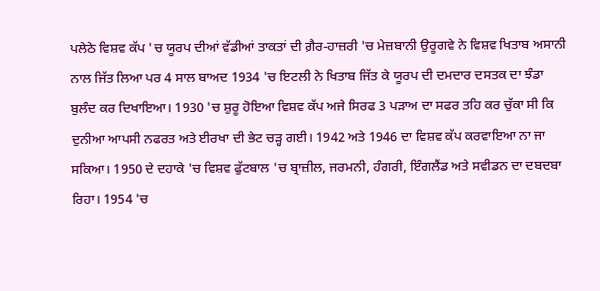ਪਲੇਠੇ ਵਿਸ਼ਵ ਕੱਪ 'ਚ ਯੂਰਪ ਦੀਆਂ ਵੱਡੀਆਂ ਤਾਕਤਾਂ ਦੀ ਗ਼ੈਰ-ਹਾਜ਼ਰੀ 'ਚ ਮੇਜ਼ਬਾਨੀ ਉਰੂਗਵੇ ਨੇ ਵਿਸ਼ਵ ਖਿਤਾਬ ਅਸਾਨੀ ਨਾਲ ਜਿੱਤ ਲਿਆ ਪਰ 4 ਸਾਲ ਬਾਅਦ 1934 'ਚ ਇਟਲੀ ਨੇ ਖਿਤਾਬ ਜਿੱਤ ਕੇ ਯੂਰਪ ਦੀ ਦਮਦਾਰ ਦਸਤਕ ਦਾ ਝੰਡਾ ਬੁਲੰਦ ਕਰ ਦਿਖਾਇਆ। 1930 'ਚ ਸ਼ੁਰੂ ਹੋਇਆ ਵਿਸ਼ਵ ਕੱਪ ਅਜੇ ਸਿਰਫ 3 ਪੜਾਅ ਦਾ ਸਫਰ ਤਹਿ ਕਰ ਚੁੱਕਾ ਸੀ ਕਿ ਦੁਨੀਆ ਆਪਸੀ ਨਫਰਤ ਅਤੇ ਈਰਖਾ ਦੀ ਭੇਟ ਚੜ੍ਹ ਗਈ। 1942 ਅਤੇ 1946 ਦਾ ਵਿਸ਼ਵ ਕੱਪ ਕਰਵਾਇਆ ਨਾ ਜਾ ਸਕਿਆ। 1950 ਦੇ ਦਹਾਕੇ 'ਚ ਵਿਸ਼ਵ ਫੁੱਟਬਾਲ 'ਚ ਬ੍ਰਾਜ਼ੀਲ, ਜਰਮਨੀ, ਹੰਗਰੀ, ਇੰਗਲੈਂਡ ਅਤੇ ਸਵੀਡਨ ਦਾ ਦਬਦਬਾ ਰਿਹਾ। 1954 'ਚ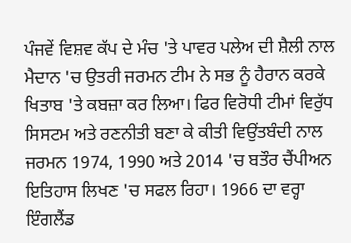ਪੰਜਵੇਂ ਵਿਸ਼ਵ ਕੱਪ ਦੇ ਮੰਚ 'ਤੇ ਪਾਵਰ ਪਲੇਅ ਦੀ ਸ਼ੈਲੀ ਨਾਲ ਮੈਦਾਨ 'ਚ ਉਤਰੀ ਜਰਮਨ ਟੀਮ ਨੇ ਸਭ ਨੂੰ ਹੈਰਾਨ ਕਰਕੇ ਖਿਤਾਬ 'ਤੇ ਕਬਜ਼ਾ ਕਰ ਲਿਆ। ਫਿਰ ਵਿਰੋਧੀ ਟੀਮਾਂ ਵਿਰੁੱਧ ਸਿਸਟਮ ਅਤੇ ਰਣਨੀਤੀ ਬਣਾ ਕੇ ਕੀਤੀ ਵਿਉਂਤਬੰਦੀ ਨਾਲ ਜਰਮਨ 1974, 1990 ਅਤੇ 2014 'ਚ ਬਤੌਰ ਚੈਂਪੀਅਨ ਇਤਿਹਾਸ ਲਿਖਣ 'ਚ ਸਫਲ ਰਿਹਾ। 1966 ਦਾ ਵਰ੍ਹਾ ਇੰਗਲੈਂਡ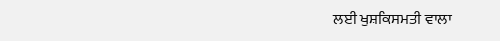ਲਈ ਖੁਸ਼ਕਿਸਮਤੀ ਵਾਲਾ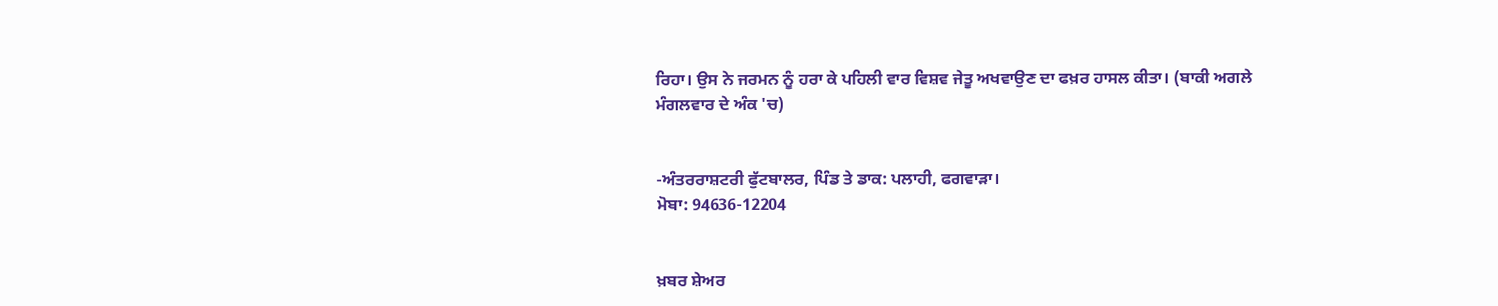ਰਿਹਾ। ਉਸ ਨੇ ਜਰਮਨ ਨੂੰ ਹਰਾ ਕੇ ਪਹਿਲੀ ਵਾਰ ਵਿਸ਼ਵ ਜੇਤੂ ਅਖਵਾਉਣ ਦਾ ਫਖ਼ਰ ਹਾਸਲ ਕੀਤਾ। (ਬਾਕੀ ਅਗਲੇ ਮੰਗਲਵਾਰ ਦੇ ਅੰਕ 'ਚ)


-ਅੰਤਰਰਾਸ਼ਟਰੀ ਫੁੱਟਬਾਲਰ, ਪਿੰਡ ਤੇ ਡਾਕ: ਪਲਾਹੀ, ਫਗਵਾੜਾ।
ਮੋਬਾ: 94636-12204


ਖ਼ਬਰ ਸ਼ੇਅਰ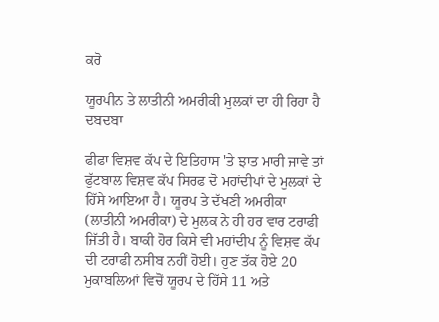ਕਰੋ

ਯੂਰਪੀਨ ਤੇ ਲਾਤੀਨੀ ਅਮਰੀਕੀ ਮੁਲਕਾਂ ਦਾ ਹੀ ਰਿਹਾ ਹੈ ਦਬਦਬਾ

ਫੀਫਾ ਵਿਸ਼ਵ ਕੱਪ ਦੇ ਇਤਿਹਾਸ 'ਤੇ ਝਾਤ ਮਾਰੀ ਜਾਵੇ ਤਾਂ ਫੁੱਟਬਾਲ ਵਿਸ਼ਵ ਕੱਪ ਸਿਰਫ ਦੋ ਮਹਾਂਦੀਪਾਂ ਦੇ ਮੁਲਕਾਂ ਦੇ ਹਿੱਸੇ ਆਇਆ ਹੈ। ਯੂਰਪ ਤੇ ਦੱਖਣੀ ਅਮਰੀਕਾ (ਲਾਤੀਨੀ ਅਮਰੀਕਾ) ਦੇ ਮੁਲਕ ਨੇ ਹੀ ਹਰ ਵਾਰ ਟਰਾਫੀ ਜਿੱਤੀ ਹੈ। ਬਾਕੀ ਹੋਰ ਕਿਸੇ ਵੀ ਮਹਾਂਦੀਪ ਨੂੰ ਵਿਸ਼ਵ ਕੱਪ ਦੀ ਟਰਾਫੀ ਨਸੀਬ ਨਹੀਂ ਹੋਈ। ਹੁਣ ਤੱਕ ਹੋਏ 20 ਮੁਕਾਬਲਿਆਂ ਵਿਚੋਂ ਯੂਰਪ ਦੇ ਹਿੱਸੇ 11 ਅਤੇ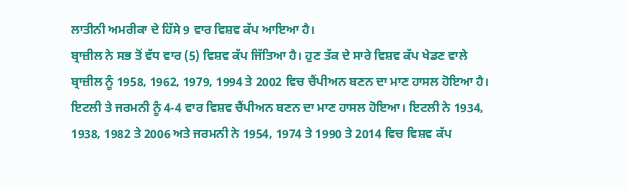ਲਾਤੀਨੀ ਅਮਰੀਕਾ ਦੇ ਹਿੱਸੇ 9 ਵਾਰ ਵਿਸ਼ਵ ਕੱਪ ਆਇਆ ਹੈ।
ਬ੍ਰਾਜ਼ੀਲ ਨੇ ਸਭ ਤੋਂ ਵੱਧ ਵਾਰ (5) ਵਿਸ਼ਵ ਕੱਪ ਜਿੱਤਿਆ ਹੈ। ਹੁਣ ਤੱਕ ਦੇ ਸਾਰੇ ਵਿਸ਼ਵ ਕੱਪ ਖੇਡਣ ਵਾਲੇ ਬ੍ਰਾਜ਼ੀਲ ਨੂੰ 1958, 1962, 1979, 1994 ਤੇ 2002 ਵਿਚ ਚੈਂਪੀਅਨ ਬਣਨ ਦਾ ਮਾਣ ਹਾਸਲ ਹੋਇਆ ਹੈ। ਇਟਲੀ ਤੇ ਜਰਮਨੀ ਨੂੰ 4-4 ਵਾਰ ਵਿਸ਼ਵ ਚੈਂਪੀਅਨ ਬਣਨ ਦਾ ਮਾਣ ਹਾਸਲ ਹੋਇਆ। ਇਟਲੀ ਨੇ 1934, 1938, 1982 ਤੇ 2006 ਅਤੇ ਜਰਮਨੀ ਨੇ 1954, 1974 ਤੇ 1990 ਤੇ 2014 ਵਿਚ ਵਿਸ਼ਵ ਕੱਪ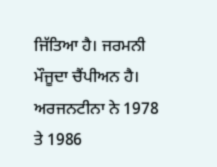ਜਿੱਤਿਆ ਹੈ। ਜਰਮਨੀ ਮੌਜੂਦਾ ਚੈਂਪੀਅਨ ਹੈ। ਅਰਜਨਟੀਨਾ ਨੇ 1978 ਤੇ 1986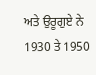ਅਤੇ ਉਰੂਗੁਏ ਨੇ 1930 ਤੇ 1950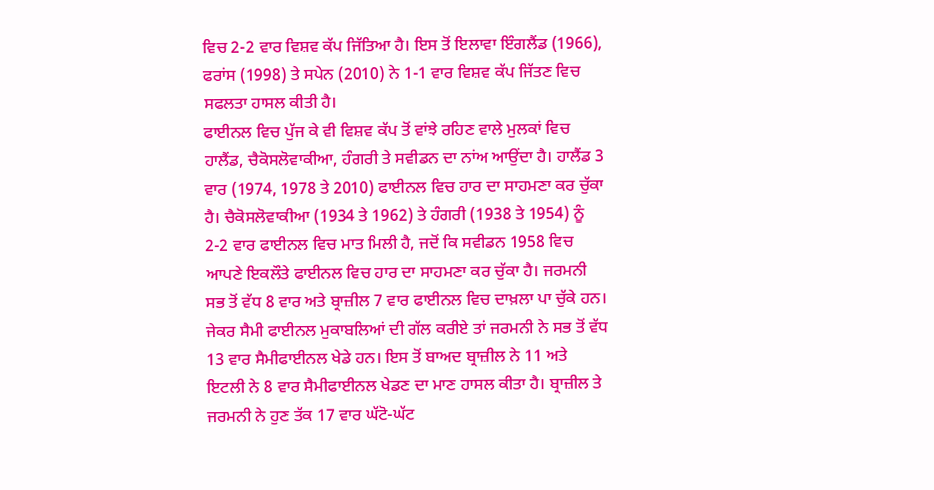ਵਿਚ 2-2 ਵਾਰ ਵਿਸ਼ਵ ਕੱਪ ਜਿੱਤਿਆ ਹੈ। ਇਸ ਤੋਂ ਇਲਾਵਾ ਇੰਗਲੈਂਡ (1966), ਫਰਾਂਸ (1998) ਤੇ ਸਪੇਨ (2010) ਨੇ 1-1 ਵਾਰ ਵਿਸ਼ਵ ਕੱਪ ਜਿੱਤਣ ਵਿਚ ਸਫਲਤਾ ਹਾਸਲ ਕੀਤੀ ਹੈ।
ਫਾਈਨਲ ਵਿਚ ਪੁੱਜ ਕੇ ਵੀ ਵਿਸ਼ਵ ਕੱਪ ਤੋਂ ਵਾਂਝੇ ਰਹਿਣ ਵਾਲੇ ਮੁਲਕਾਂ ਵਿਚ ਹਾਲੈਂਡ, ਚੈਕੋਸਲੋਵਾਕੀਆ, ਹੰਗਰੀ ਤੇ ਸਵੀਡਨ ਦਾ ਨਾਂਅ ਆਉਂਦਾ ਹੈ। ਹਾਲੈਂਡ 3 ਵਾਰ (1974, 1978 ਤੇ 2010) ਫਾਈਨਲ ਵਿਚ ਹਾਰ ਦਾ ਸਾਹਮਣਾ ਕਰ ਚੁੱਕਾ ਹੈ। ਚੈਕੋਸਲੋਵਾਕੀਆ (1934 ਤੇ 1962) ਤੇ ਹੰਗਰੀ (1938 ਤੇ 1954) ਨੂੰ 2-2 ਵਾਰ ਫਾਈਨਲ ਵਿਚ ਮਾਤ ਮਿਲੀ ਹੈ, ਜਦੋਂ ਕਿ ਸਵੀਡਨ 1958 ਵਿਚ ਆਪਣੇ ਇਕਲੌਤੇ ਫਾਈਨਲ ਵਿਚ ਹਾਰ ਦਾ ਸਾਹਮਣਾ ਕਰ ਚੁੱਕਾ ਹੈ। ਜਰਮਨੀ ਸਭ ਤੋਂ ਵੱਧ 8 ਵਾਰ ਅਤੇ ਬ੍ਰਾਜ਼ੀਲ 7 ਵਾਰ ਫਾਈਨਲ ਵਿਚ ਦਾਖ਼ਲਾ ਪਾ ਚੁੱਕੇ ਹਨ। ਜੇਕਰ ਸੈਮੀ ਫਾਈਨਲ ਮੁਕਾਬਲਿਆਂ ਦੀ ਗੱਲ ਕਰੀਏ ਤਾਂ ਜਰਮਨੀ ਨੇ ਸਭ ਤੋਂ ਵੱਧ 13 ਵਾਰ ਸੈਮੀਫਾਈਨਲ ਖੇਡੇ ਹਨ। ਇਸ ਤੋਂ ਬਾਅਦ ਬ੍ਰਾਜ਼ੀਲ ਨੇ 11 ਅਤੇ ਇਟਲੀ ਨੇ 8 ਵਾਰ ਸੈਮੀਫਾਈਨਲ ਖੇਡਣ ਦਾ ਮਾਣ ਹਾਸਲ ਕੀਤਾ ਹੈ। ਬ੍ਰਾਜ਼ੀਲ ਤੇ ਜਰਮਨੀ ਨੇ ਹੁਣ ਤੱਕ 17 ਵਾਰ ਘੱਟੋ-ਘੱਟ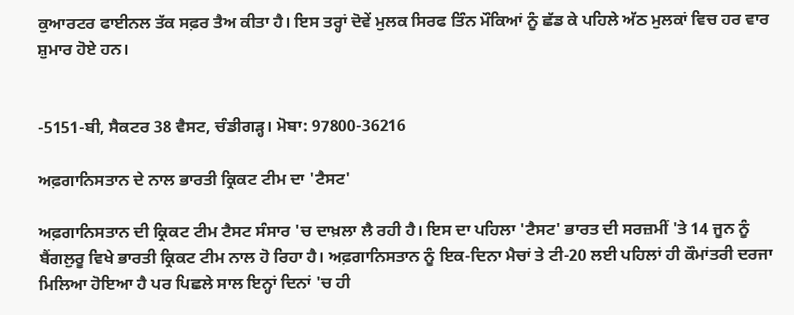ਕੁਆਰਟਰ ਫਾਈਨਲ ਤੱਕ ਸਫ਼ਰ ਤੈਅ ਕੀਤਾ ਹੈ। ਇਸ ਤਰ੍ਹਾਂ ਦੋਵੇਂ ਮੁਲਕ ਸਿਰਫ ਤਿੰਨ ਮੌਕਿਆਂ ਨੂੰ ਛੱਡ ਕੇ ਪਹਿਲੇ ਅੱਠ ਮੁਲਕਾਂ ਵਿਚ ਹਰ ਵਾਰ ਸ਼ੁਮਾਰ ਹੋਏ ਹਨ।


-5151-ਬੀ, ਸੈਕਟਰ 38 ਵੈਸਟ, ਚੰਡੀਗੜ੍ਹ। ਮੋਬਾ: 97800-36216

ਅਫ਼ਗਾਨਿਸਤਾਨ ਦੇ ਨਾਲ ਭਾਰਤੀ ਕ੍ਰਿਕਟ ਟੀਮ ਦਾ 'ਟੈਸਟ'

ਅਫ਼ਗਾਨਿਸਤਾਨ ਦੀ ਕ੍ਰਿਕਟ ਟੀਮ ਟੈਸਟ ਸੰਸਾਰ 'ਚ ਦਾਖ਼ਲਾ ਲੈ ਰਹੀ ਹੈ। ਇਸ ਦਾ ਪਹਿਲਾ 'ਟੈਸਟ' ਭਾਰਤ ਦੀ ਸਰਜ਼ਮੀਂ 'ਤੇ 14 ਜੂਨ ਨੂੰ ਬੈਂਗਲੁਰੂ ਵਿਖੇ ਭਾਰਤੀ ਕ੍ਰਿਕਟ ਟੀਮ ਨਾਲ ਹੋ ਰਿਹਾ ਹੈ। ਅਫ਼ਗਾਨਿਸਤਾਨ ਨੂੰ ਇਕ-ਦਿਨਾ ਮੈਚਾਂ ਤੇ ਟੀ-20 ਲਈ ਪਹਿਲਾਂ ਹੀ ਕੌਮਾਂਤਰੀ ਦਰਜਾ ਮਿਲਿਆ ਹੋਇਆ ਹੈ ਪਰ ਪਿਛਲੇ ਸਾਲ ਇਨ੍ਹਾਂ ਦਿਨਾਂ 'ਚ ਹੀ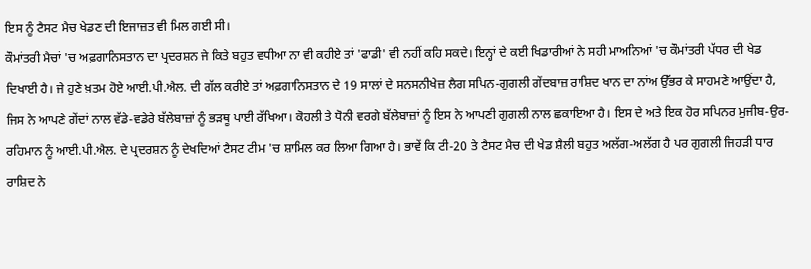ਇਸ ਨੂੰ ਟੈਸਟ ਮੈਚ ਖੇਡਣ ਦੀ ਇਜਾਜ਼ਤ ਵੀ ਮਿਲ ਗਈ ਸੀ।
ਕੌਮਾਂਤਰੀ ਮੈਚਾਂ 'ਚ ਅਫ਼ਗਾਨਿਸਤਾਨ ਦਾ ਪ੍ਰਦਰਸ਼ਨ ਜੇ ਕਿਤੇ ਬਹੁਤ ਵਧੀਆ ਨਾ ਵੀ ਕਹੀਏ ਤਾਂ 'ਫਾਡੀ' ਵੀ ਨਹੀਂ ਕਹਿ ਸਕਦੇ। ਇਨ੍ਹਾਂ ਦੇ ਕਈ ਖਿਡਾਰੀਆਂ ਨੇ ਸਹੀ ਮਾਅਨਿਆਂ 'ਚ ਕੌਮਾਂਤਰੀ ਪੱਧਰ ਦੀ ਖੇਡ ਦਿਖਾਈ ਹੈ। ਜੇ ਹੁਣੇ ਖ਼ਤਮ ਹੋਏ ਆਈ.ਪੀ.ਐਲ. ਦੀ ਗੱਲ ਕਰੀਏ ਤਾਂ ਅਫ਼ਗਾਨਿਸਤਾਨ ਦੇ 19 ਸਾਲਾਂ ਦੇ ਸਨਸਨੀਖੇਜ਼ ਲੈਗ ਸਪਿਨ-ਗੁਗਲੀ ਗੇਂਦਬਾਜ਼ ਰਾਸ਼ਿਦ ਖਾਨ ਦਾ ਨਾਂਅ ਉੱਭਰ ਕੇ ਸਾਹਮਣੇ ਆਉਂਦਾ ਹੈ, ਜਿਸ ਨੇ ਆਪਣੇ ਗੇਂਦਾਂ ਨਾਲ ਵੱਡੇ-ਵਡੇਰੇ ਬੱਲੇਬਾਜ਼ਾਂ ਨੂੰ ਭੜਥੂ ਪਾਈ ਰੱਖਿਆ। ਕੋਹਲੀ ਤੇ ਧੋਨੀ ਵਰਗੇ ਬੱਲੇਬਾਜ਼ਾਂ ਨੂੰ ਇਸ ਨੇ ਆਪਣੀ ਗੁਗਲੀ ਨਾਲ ਛਕਾਇਆ ਹੈ। ਇਸ ਦੇ ਅਤੇ ਇਕ ਹੋਰ ਸਪਿਨਰ ਮੁਜੀਬ-ਉਰ-ਰਹਿਮਾਨ ਨੂੰ ਆਈ.ਪੀ.ਐਲ. ਦੇ ਪ੍ਰਦਰਸ਼ਨ ਨੂੰ ਦੇਖਦਿਆਂ ਟੈਸਟ ਟੀਮ 'ਚ ਸ਼ਾਮਿਲ ਕਰ ਲਿਆ ਗਿਆ ਹੈ। ਭਾਵੇਂ ਕਿ ਟੀ-20 ਤੇ ਟੈਸਟ ਮੈਚ ਦੀ ਖੇਡ ਸ਼ੈਲੀ ਬਹੁਤ ਅਲੱਗ-ਅਲੱਗ ਹੈ ਪਰ ਗੁਗਲੀ ਜਿਹੜੀ ਧਾਰ ਰਾਸ਼ਿਦ ਨੇ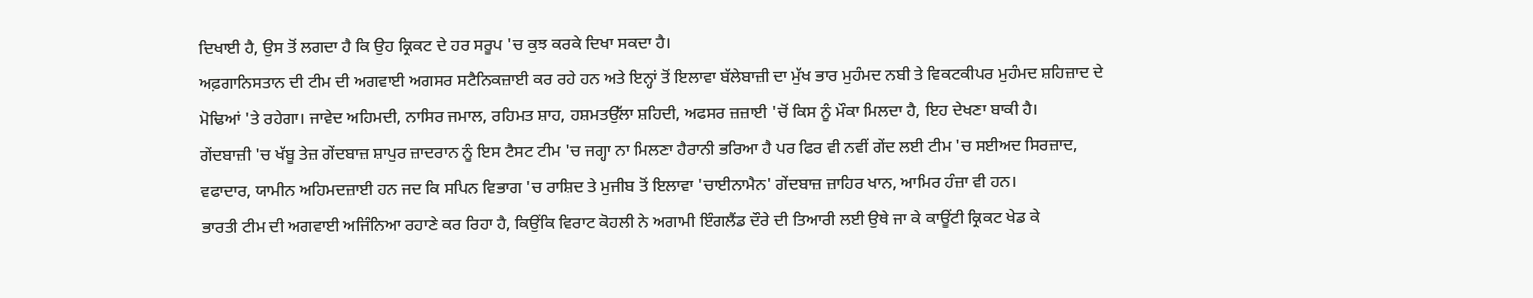ਦਿਖਾਈ ਹੈ, ਉਸ ਤੋਂ ਲਗਦਾ ਹੈ ਕਿ ਉਹ ਕ੍ਰਿਕਟ ਦੇ ਹਰ ਸਰੂਪ 'ਚ ਕੁਝ ਕਰਕੇ ਦਿਖਾ ਸਕਦਾ ਹੈ।
ਅਫ਼ਗਾਨਿਸਤਾਨ ਦੀ ਟੀਮ ਦੀ ਅਗਵਾਈ ਅਗਸਰ ਸਟੈਨਿਕਜ਼ਾਈ ਕਰ ਰਹੇ ਹਨ ਅਤੇ ਇਨ੍ਹਾਂ ਤੋਂ ਇਲਾਵਾ ਬੱਲੇਬਾਜ਼ੀ ਦਾ ਮੁੱਖ ਭਾਰ ਮੁਹੰਮਦ ਨਬੀ ਤੇ ਵਿਕਟਕੀਪਰ ਮੁਹੰਮਦ ਸ਼ਹਿਜ਼ਾਦ ਦੇ ਮੋਢਿਆਂ 'ਤੇ ਰਹੇਗਾ। ਜਾਵੇਦ ਅਹਿਮਦੀ, ਨਾਸਿਰ ਜਮਾਲ, ਰਹਿਮਤ ਸ਼ਾਹ, ਹਸ਼ਮਤਉੱਲਾ ਸ਼ਹਿਦੀ, ਅਫਸਰ ਜ਼ਜ਼ਾਈ 'ਚੋਂ ਕਿਸ ਨੂੰ ਮੌਕਾ ਮਿਲਦਾ ਹੈ, ਇਹ ਦੇਖਣਾ ਬਾਕੀ ਹੈ।
ਗੇਂਦਬਾਜ਼ੀ 'ਚ ਖੱਬੂ ਤੇਜ਼ ਗੇਂਦਬਾਜ਼ ਸ਼ਾਪੁਰ ਜ਼ਾਦਰਾਨ ਨੂੰ ਇਸ ਟੈਸਟ ਟੀਮ 'ਚ ਜਗ੍ਹਾ ਨਾ ਮਿਲਣਾ ਹੈਰਾਨੀ ਭਰਿਆ ਹੈ ਪਰ ਫਿਰ ਵੀ ਨਵੀਂ ਗੇਂਦ ਲਈ ਟੀਮ 'ਚ ਸਈਅਦ ਸਿਰਜ਼ਾਦ, ਵਫਾਦਾਰ, ਯਾਮੀਨ ਅਹਿਮਦਜ਼ਾਈ ਹਨ ਜਦ ਕਿ ਸਪਿਨ ਵਿਭਾਗ 'ਚ ਰਾਸ਼ਿਦ ਤੇ ਮੁਜੀਬ ਤੋਂ ਇਲਾਵਾ 'ਚਾਈਨਾਮੈਨ' ਗੇਂਦਬਾਜ਼ ਜ਼ਾਹਿਰ ਖਾਨ, ਆਮਿਰ ਹੰਜ਼ਾ ਵੀ ਹਨ।
ਭਾਰਤੀ ਟੀਮ ਦੀ ਅਗਵਾਈ ਅਜਿੰਨਿਆ ਰਹਾਣੇ ਕਰ ਰਿਹਾ ਹੈ, ਕਿਉਂਕਿ ਵਿਰਾਟ ਕੋਹਲੀ ਨੇ ਅਗਾਮੀ ਇੰਗਲੈਂਡ ਦੌਰੇ ਦੀ ਤਿਆਰੀ ਲਈ ਉਥੇ ਜਾ ਕੇ ਕਾਊਂਟੀ ਕ੍ਰਿਕਟ ਖੇਡ ਕੇ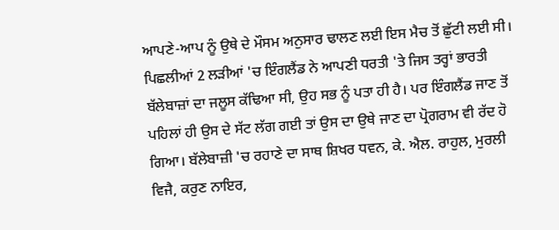ਆਪਣੇ-ਆਪ ਨੂੰ ਉਥੇ ਦੇ ਮੌਸਮ ਅਨੁਸਾਰ ਢਾਲਣ ਲਈ ਇਸ ਮੈਚ ਤੋਂ ਛੁੱਟੀ ਲਈ ਸੀ। ਪਿਛਲੀਆਂ 2 ਲੜੀਆਂ 'ਚ ਇੰਗਲੈਂਡ ਨੇ ਆਪਣੀ ਧਰਤੀ 'ਤੇ ਜਿਸ ਤਰ੍ਹਾਂ ਭਾਰਤੀ ਬੱਲੇਬਾਜ਼ਾਂ ਦਾ ਜਲੂਸ ਕੱਢਿਆ ਸੀ, ਉਹ ਸਭ ਨੂੰ ਪਤਾ ਹੀ ਹੈ। ਪਰ ਇੰਗਲੈਂਡ ਜਾਣ ਤੋਂ ਪਹਿਲਾਂ ਹੀ ਉਸ ਦੇ ਸੱਟ ਲੱਗ ਗਈ ਤਾਂ ਉਸ ਦਾ ਉਥੇ ਜਾਣ ਦਾ ਪ੍ਰੋਗਰਾਮ ਵੀ ਰੱਦ ਹੋ ਗਿਆ। ਬੱਲੇਬਾਜ਼ੀ 'ਚ ਰਹਾਣੇ ਦਾ ਸਾਥ ਸ਼ਿਖਰ ਧਵਨ, ਕੇ. ਐਲ. ਰਾਹੁਲ, ਮੁਰਲੀ ਵਿਜੈ, ਕਰੁਣ ਨਾਇਰ,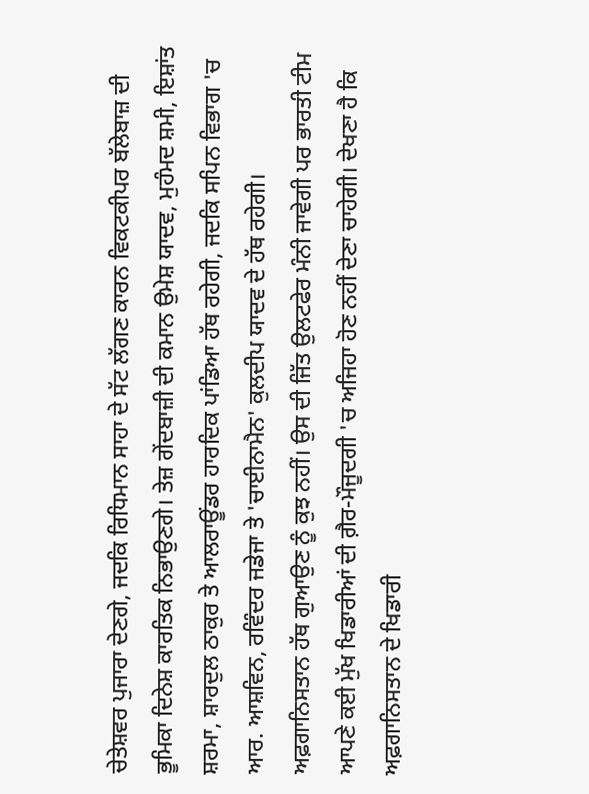ਚੇਤੇਸ਼ਵਰ ਪੁਜਾਰਾ ਦੇਣਗੇ, ਜਦਕਿ ਰਿਧਿਮਾਨ ਸਾਹਾ ਦੇ ਸੱਟ ਲੱਗਣ ਕਾਰਨ ਵਿਕਟਕੀਪਰ ਬੱਲੇਬਾਜ਼ ਦੀ ਭੂਮਿਕਾ ਦਿਨੇਸ਼ ਕਾਰਤਿਕ ਨਿਭਾਉਣਗੇ। ਤੇਜ਼ ਗੇਂਦਬਾਜ਼ੀ ਦੀ ਕਮਾਨ ਉਮੇਸ਼ ਯਾਦਵ, ਮੁਹੰਮਦ ਸ਼ਮੀ, ਇਸ਼ਾਂਤ ਸ਼ਰਮਾ, ਸ਼ਾਰਦੁਲ ਠਾਕੁਰ ਤੇ ਆਲਰਾਊਂਡਰ ਹਾਰਦਿਕ ਪਾਂਡਿਆ ਹੱਥ ਰਹੇਗੀ, ਜਦਕਿ ਸਪਿਨ ਵਿਭਾਗ 'ਚ ਆਰ. ਆਸ਼ਵਿਨ, ਰਵਿੰਦਰ ਜਡੇਜਾ ਤੇ 'ਚਾਈਨਾਮੈਨ' ਕੁਲਦੀਪ ਯਾਦਵ ਦੇ ਹੱਥ ਰਹੇਗੀ।
ਅਫ਼ਗਾਨਿਸਤਾਨ ਹੱਥ ਗੁਆਉਣ ਨੂੰ ਕੁਝ ਨਹੀਂ। ਉਸ ਦੀ ਜਿੱਤ ਉਲਟਫੇਰ ਮੰਨੀ ਜਾਵੇਗੀ ਪਰ ਭਾਰਤੀ ਟੀਮ ਆਪਣੇ ਕਈ ਮੁੱਖ ਖਿਡਾਰੀਆਂ ਦੀ ਗ਼ੈਰ-ਮੌਜੂਦਗੀ 'ਚ ਅਜਿਹਾ ਹੋਣ ਨਹੀਂ ਦੇਣਾ ਚਾਹੇਗੀ। ਦੇਖਣਾ ਹੈ ਕਿ ਅਫ਼ਗਾਨਿਸਤਾਨ ਦੇ ਖਿਡਾਰੀ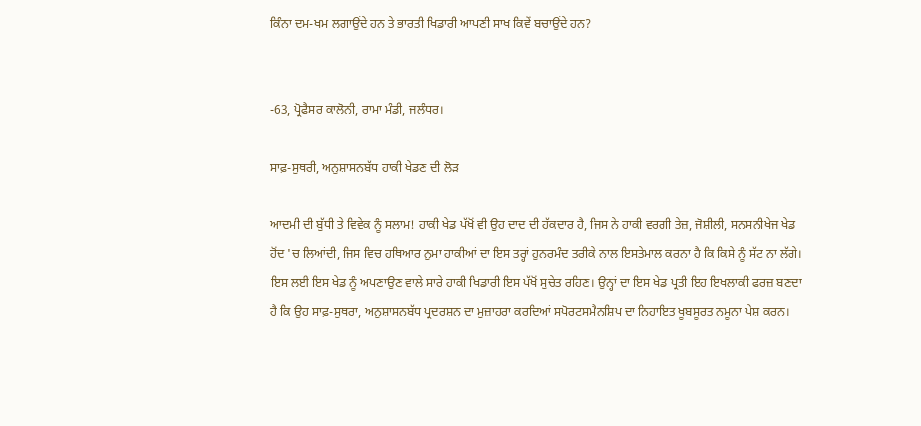ਕਿੰਨਾ ਦਮ-ਖਮ ਲਗਾਉਂਦੇ ਹਨ ਤੇ ਭਾਰਤੀ ਖਿਡਾਰੀ ਆਪਣੀ ਸਾਖ ਕਿਵੇਂ ਬਚਾਉਂਦੇ ਹਨ?


-63, ਪ੍ਰੋਫੈਸਰ ਕਾਲੋਨੀ, ਰਾਮਾ ਮੰਡੀ, ਜਲੰਧਰ।

ਸਾਫ਼-ਸੁਥਰੀ, ਅਨੁਸ਼ਾਸਨਬੱਧ ਹਾਕੀ ਖੇਡਣ ਦੀ ਲੋੜ

ਆਦਮੀ ਦੀ ਬੁੱਧੀ ਤੇ ਵਿਵੇਕ ਨੂੰ ਸਲਾਮ! ਹਾਕੀ ਖੇਡ ਪੱਖੋਂ ਵੀ ਉਹ ਦਾਦ ਦੀ ਹੱਕਦਾਰ ਹੈ, ਜਿਸ ਨੇ ਹਾਕੀ ਵਰਗੀ ਤੇਜ਼, ਜੋਸ਼ੀਲੀ, ਸਨਸਨੀਖੇਜ ਖੇਡ ਹੋਂਦ 'ਚ ਲਿਆਂਦੀ, ਜਿਸ ਵਿਚ ਹਥਿਆਰ ਨੁਮਾ ਹਾਕੀਆਂ ਦਾ ਇਸ ਤਰ੍ਹਾਂ ਹੁਨਰਮੰਦ ਤਰੀਕੇ ਨਾਲ ਇਸਤੇਮਾਲ ਕਰਨਾ ਹੈ ਕਿ ਕਿਸੇ ਨੂੰ ਸੱਟ ਨਾ ਲੱਗੇ। ਇਸ ਲਈ ਇਸ ਖੇਡ ਨੂੰ ਅਪਣਾਉਣ ਵਾਲੇ ਸਾਰੇ ਹਾਕੀ ਖਿਡਾਰੀ ਇਸ ਪੱਖੋਂ ਸੁਚੇਤ ਰਹਿਣ। ਉਨ੍ਹਾਂ ਦਾ ਇਸ ਖੇਡ ਪ੍ਰਤੀ ਇਹ ਇਖਲਾਕੀ ਫਰਜ਼ ਬਣਦਾ ਹੈ ਕਿ ਉਹ ਸਾਫ਼-ਸੁਥਰਾ, ਅਨੁਸ਼ਾਸਨਬੱਧ ਪ੍ਰਦਰਸ਼ਨ ਦਾ ਮੁਜ਼ਾਹਰਾ ਕਰਦਿਆਂ ਸਪੋਰਟਸਮੈਨਸ਼ਿਪ ਦਾ ਨਿਹਾਇਤ ਖੂਬਸੂਰਤ ਨਮੂਨਾ ਪੇਸ਼ ਕਰਨ।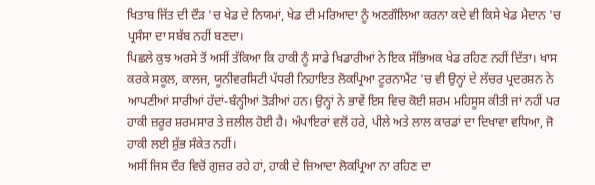ਖਿਤਾਬ ਜਿੱਤ ਦੀ ਦੌੜ 'ਚ ਖੇਡ ਦੇ ਨਿਯਮਾਂ, ਖੇਡ ਦੀ ਮਰਿਆਦਾ ਨੂੰ ਅਣਗੌਲਿਆ ਕਰਨਾ ਕਦੇ ਵੀ ਕਿਸੇ ਖੇਡ ਮੈਦਾਨ 'ਚ ਪ੍ਰਸੰਸਾ ਦਾ ਸਬੱਬ ਨਹੀਂ ਬਣਦਾ।
ਪਿਛਲੇ ਕੁਝ ਅਰਸੇ ਤੋਂ ਅਸੀਂ ਤੱਕਿਆ ਕਿ ਹਾਕੀ ਨੂੰ ਸਾਡੇ ਖਿਡਾਰੀਆਂ ਨੇ ਇਕ ਸੱਭਿਅਕ ਖੇਡ ਰਹਿਣ ਨਹੀਂ ਦਿੱਤਾ। ਖਾਸ ਕਰਕੇ ਸਕੂਲ, ਕਾਲਜ, ਯੂਨੀਵਰਸਿਟੀ ਪੱਧਰੀ ਨਿਹਾਇਤ ਲੋਕਪ੍ਰਿਆ ਟੂਰਨਾਮੈਂਟ 'ਚ ਵੀ ਉਨ੍ਹਾਂ ਦੇ ਲੱਚਰ ਪ੍ਰਦਰਸ਼ਨ ਨੇ ਆਪਣੀਆਂ ਸਾਰੀਆਂ ਹੱਦਾਂ-ਬੰਨ੍ਹੀਆਂ ਤੋੜੀਆਂ ਹਨ। ਉਨ੍ਹਾਂ ਨੇ ਭਾਵੇਂ ਇਸ ਵਿਚ ਕੋਈ ਸ਼ਰਮ ਮਹਿਸੂਸ ਕੀਤੀ ਜਾਂ ਨਹੀਂ ਪਰ ਹਾਕੀ ਜ਼ਰੂਰ ਸ਼ਰਮਸਾਰ ਤੇ ਜ਼ਲੀਲ ਹੋਈ ਹੈ। ਅੰਪਾਇਰਾਂ ਵਲੋਂ ਹਰੇ, ਪੀਲੇ ਅਤੇ ਲਾਲ ਕਾਰਡਾਂ ਦਾ ਦਿਖਾਵਾ ਵਧਿਆ, ਜੋ ਹਾਕੀ ਲਈ ਸ਼ੁੱਭ ਸੰਕੇਤ ਨਹੀਂ।
ਅਸੀਂ ਜਿਸ ਦੌਰ ਵਿਚੋਂ ਗੁਜ਼ਰ ਰਹੇ ਹਾਂ, ਹਾਕੀ ਦੇ ਜ਼ਿਆਦਾ ਲੋਕਪ੍ਰਿਆ ਨਾ ਰਹਿਣ ਦਾ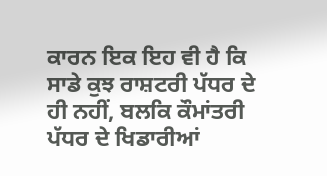ਕਾਰਨ ਇਕ ਇਹ ਵੀ ਹੈ ਕਿ ਸਾਡੇ ਕੁਝ ਰਾਸ਼ਟਰੀ ਪੱਧਰ ਦੇ ਹੀ ਨਹੀਂ, ਬਲਕਿ ਕੌਮਾਂਤਰੀ ਪੱਧਰ ਦੇ ਖਿਡਾਰੀਆਂ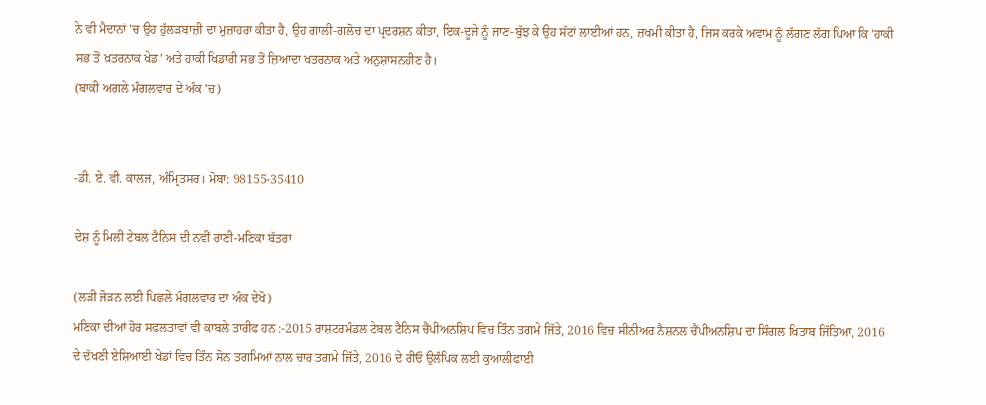ਨੇ ਵੀ ਮੈਦਾਨਾਂ 'ਚ ਉਹ ਹੁੱਲੜਬਾਜ਼ੀ ਦਾ ਮੁਜ਼ਾਹਰਾ ਕੀਤਾ ਹੈ, ਉਹ ਗਾਲੀ-ਗਲੋਚ ਦਾ ਪ੍ਰਦਰਸ਼ਨ ਕੀਤਾ, ਇਕ-ਦੂਜੇ ਨੂੰ ਜਾਣ-ਬੁੱਝ ਕੇ ਉਹ ਸੱਟਾਂ ਲਾਈਆਂ ਹਨ, ਜ਼ਖਮੀ ਕੀਤਾ ਹੈ, ਜਿਸ ਕਰਕੇ ਅਵਾਮ ਨੂੰ ਲੱਗਣ ਲੱਗ ਪਿਆ ਕਿ 'ਹਾਕੀ ਸਭ ਤੋਂ ਖ਼ਤਰਨਾਕ ਖੇਡ' ਅਤੇ ਹਾਕੀ ਖਿਡਾਰੀ ਸਭ ਤੋਂ ਜ਼ਿਆਦਾ ਖਤਰਨਾਕ ਅਤੇ ਅਨੁਸ਼ਾਸਨਹੀਣ ਹੈ।
(ਬਾਕੀ ਅਗਲੇ ਮੰਗਲਵਾਰ ਦੇ ਅੰਕ 'ਚ)


-ਡੀ. ਏ. ਵੀ. ਕਾਲਜ, ਅੰਮ੍ਰਿਤਸਰ। ਮੋਬਾ: 98155-35410

ਦੇਸ਼ ਨੂੰ ਮਿਲੀ ਟੇਬਲ ਟੈਨਿਸ ਦੀ ਨਵੀਂ ਰਾਣੀ-ਮਣਿਕਾ ਬੱਤਰਾ

(ਲੜੀ ਜੋੜਨ ਲਈ ਪਿਛਲੇ ਮੰਗਲਵਾਰ ਦਾ ਅੰਕ ਦੇਖੋ)
ਮਣਿਕਾ ਦੀਆਂ ਹੋਰ ਸਫਲਤਾਵਾਂ ਵੀ ਕਾਬਲੇ ਤਾਰੀਫ ਹਨ :-2015 ਰਾਸ਼ਟਰਮੰਡਲ ਟੇਬਲ ਟੈਨਿਸ ਚੈਂਪੀਅਨਸ਼ਿਪ ਵਿਚ ਤਿੰਨ ਤਗਮੇ ਜਿੱਤੇ, 2016 ਵਿਚ ਸੀਨੀਅਰ ਨੈਸ਼ਨਲ ਚੈਂਪੀਅਨਸ਼ਿਪ ਦਾ ਸਿੰਗਲ ਖਿਤਾਬ ਜਿੱਤਿਆ, 2016 ਦੇ ਦੱਖਣੀ ਏਸ਼ਿਆਈ ਖੇਡਾਂ ਵਿਚ ਤਿੰਨ ਸੋਨ ਤਗਮਿਆਂ ਨਾਲ ਚਾਰ ਤਗਮੇ ਜਿੱਤੇ, 2016 ਦੇ ਰੀਓ ਉਲੰਪਿਕ ਲਈ ਕੁਆਲੀਫਾਈ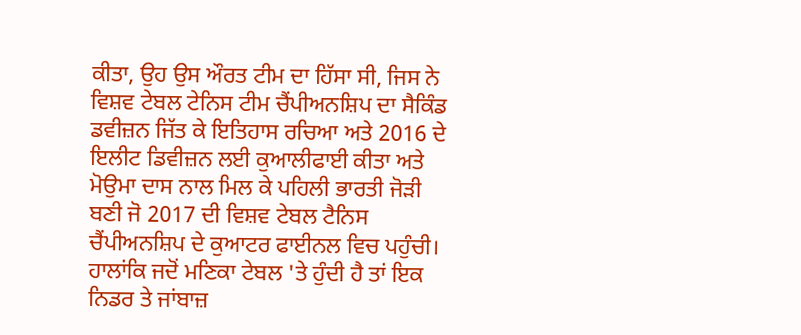ਕੀਤਾ, ਉਹ ਉਸ ਔਰਤ ਟੀਮ ਦਾ ਹਿੱਸਾ ਸੀ, ਜਿਸ ਨੇ ਵਿਸ਼ਵ ਟੇਬਲ ਟੇਨਿਸ ਟੀਮ ਚੈਂਪੀਅਨਸ਼ਿਪ ਦਾ ਸੈਕਿੰਡ ਡਵੀਜ਼ਨ ਜਿੱਤ ਕੇ ਇਤਿਹਾਸ ਰਚਿਆ ਅਤੇ 2016 ਦੇ ਇਲੀਟ ਡਿਵੀਜ਼ਨ ਲਈ ਕੁਆਲੀਫਾਈ ਕੀਤਾ ਅਤੇ ਮੋਉਮਾ ਦਾਸ ਨਾਲ ਮਿਲ ਕੇ ਪਹਿਲੀ ਭਾਰਤੀ ਜੋੜੀ ਬਣੀ ਜੋ 2017 ਦੀ ਵਿਸ਼ਵ ਟੇਬਲ ਟੈਨਿਸ ਚੈਂਪੀਅਨਸ਼ਿਪ ਦੇ ਕੁਆਟਰ ਫਾਈਨਲ ਵਿਚ ਪਹੁੰਚੀ।
ਹਾਲਾਂਕਿ ਜਦੋਂ ਮਣਿਕਾ ਟੇਬਲ 'ਤੇ ਹੁੰਦੀ ਹੈ ਤਾਂ ਇਕ ਨਿਡਰ ਤੇ ਜਾਂਬਾਜ਼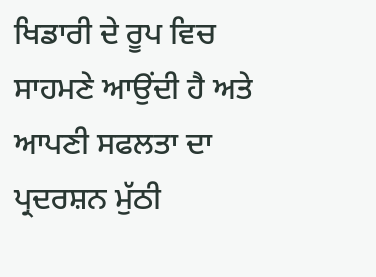ਖਿਡਾਰੀ ਦੇ ਰੂਪ ਵਿਚ ਸਾਹਮਣੇ ਆਉਂਦੀ ਹੈ ਅਤੇ ਆਪਣੀ ਸਫਲਤਾ ਦਾ ਪ੍ਰਦਰਸ਼ਨ ਮੁੱਠੀ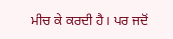ਮੀਚ ਕੇ ਕਰਦੀ ਹੈ। ਪਰ ਜਦੋਂ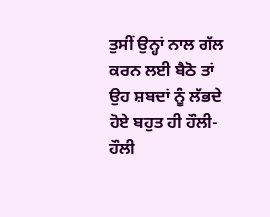ਤੁਸੀਂ ਉਨ੍ਹਾਂ ਨਾਲ ਗੱਲ ਕਰਨ ਲਈ ਬੈਠੋ ਤਾਂ ਉਹ ਸ਼ਬਦਾਂ ਨੂੰ ਲੱਭਦੇ ਹੋਏ ਬਹੁਤ ਹੀ ਹੌਲੀ-ਹੌਲੀ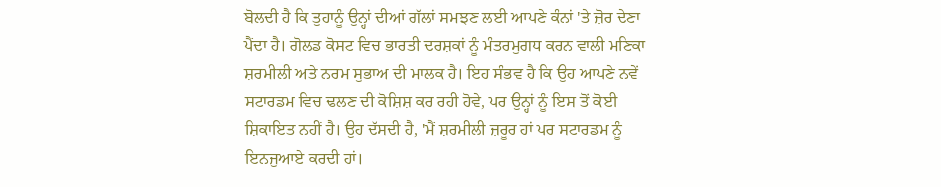ਬੋਲਦੀ ਹੈ ਕਿ ਤੁਹਾਨੂੰ ਉਨ੍ਹਾਂ ਦੀਆਂ ਗੱਲਾਂ ਸਮਝਣ ਲਈ ਆਪਣੇ ਕੰਨਾਂ 'ਤੇ ਜ਼ੋਰ ਦੇਣਾ ਪੈਂਦਾ ਹੈ। ਗੋਲਡ ਕੋਸਟ ਵਿਚ ਭਾਰਤੀ ਦਰਸ਼ਕਾਂ ਨੂੰ ਮੰਤਰਮੁਗਧ ਕਰਨ ਵਾਲੀ ਮਣਿਕਾ ਸ਼ਰਮੀਲੀ ਅਤੇ ਨਰਮ ਸੁਭਾਅ ਦੀ ਮਾਲਕ ਹੈ। ਇਹ ਸੰਭਵ ਹੈ ਕਿ ਉਹ ਆਪਣੇ ਨਵੇਂ ਸਟਾਰਡਮ ਵਿਚ ਢਲਣ ਦੀ ਕੋਸ਼ਿਸ਼ ਕਰ ਰਹੀ ਹੋਵੇ, ਪਰ ਉਨ੍ਹਾਂ ਨੂੰ ਇਸ ਤੋਂ ਕੋਈ ਸ਼ਿਕਾਇਤ ਨਹੀਂ ਹੈ। ਉਹ ਦੱਸਦੀ ਹੈ, 'ਮੈਂ ਸ਼ਰਮੀਲੀ ਜ਼ਰੂਰ ਹਾਂ ਪਰ ਸਟਾਰਡਮ ਨੂੰ ਇਨਜੁਆਏ ਕਰਦੀ ਹਾਂ।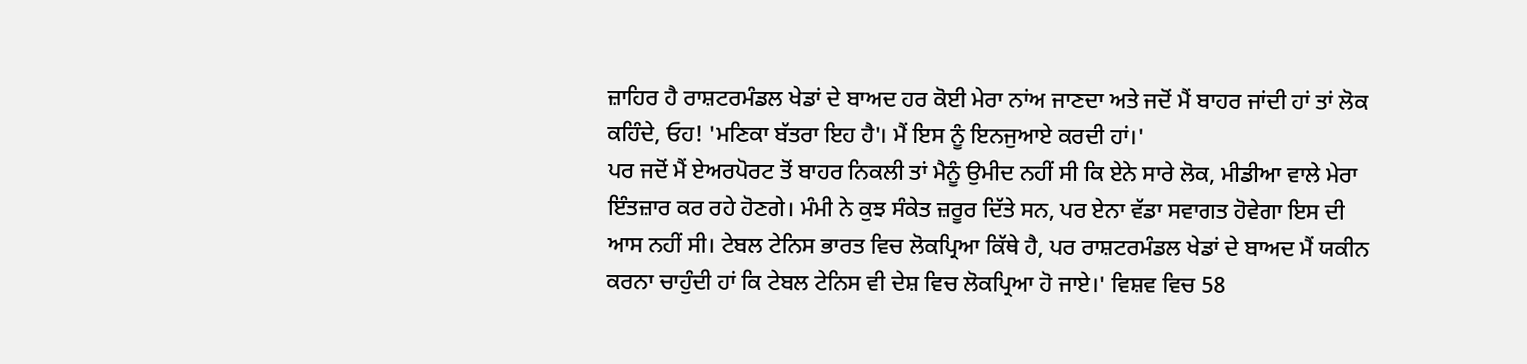ਜ਼ਾਹਿਰ ਹੈ ਰਾਸ਼ਟਰਮੰਡਲ ਖੇਡਾਂ ਦੇ ਬਾਅਦ ਹਰ ਕੋਈ ਮੇਰਾ ਨਾਂਅ ਜਾਣਦਾ ਅਤੇ ਜਦੋਂ ਮੈਂ ਬਾਹਰ ਜਾਂਦੀ ਹਾਂ ਤਾਂ ਲੋਕ ਕਹਿੰਦੇ, ਓਹ! 'ਮਣਿਕਾ ਬੱਤਰਾ ਇਹ ਹੈ'। ਮੈਂ ਇਸ ਨੂੰ ਇਨਜੁਆਏ ਕਰਦੀ ਹਾਂ।'
ਪਰ ਜਦੋਂ ਮੈਂ ਏਅਰਪੋਰਟ ਤੋਂ ਬਾਹਰ ਨਿਕਲੀ ਤਾਂ ਮੈਨੂੰ ਉਮੀਦ ਨਹੀਂ ਸੀ ਕਿ ਏਨੇ ਸਾਰੇ ਲੋਕ, ਮੀਡੀਆ ਵਾਲੇ ਮੇਰਾ ਇੰਤਜ਼ਾਰ ਕਰ ਰਹੇ ਹੋਣਗੇ। ਮੰਮੀ ਨੇ ਕੁਝ ਸੰਕੇਤ ਜ਼ਰੂਰ ਦਿੱਤੇ ਸਨ, ਪਰ ਏਨਾ ਵੱਡਾ ਸਵਾਗਤ ਹੋਵੇਗਾ ਇਸ ਦੀ ਆਸ ਨਹੀਂ ਸੀ। ਟੇਬਲ ਟੇਨਿਸ ਭਾਰਤ ਵਿਚ ਲੋਕਪ੍ਰਿਆ ਕਿੱਥੇ ਹੈ, ਪਰ ਰਾਸ਼ਟਰਮੰਡਲ ਖੇਡਾਂ ਦੇ ਬਾਅਦ ਮੈਂ ਯਕੀਨ ਕਰਨਾ ਚਾਹੁੰਦੀ ਹਾਂ ਕਿ ਟੇਬਲ ਟੇਨਿਸ ਵੀ ਦੇਸ਼ ਵਿਚ ਲੋਕਪ੍ਰਿਆ ਹੋ ਜਾਏ।' ਵਿਸ਼ਵ ਵਿਚ 58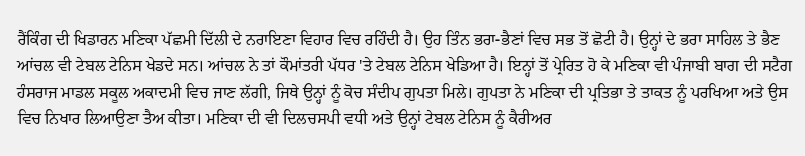ਰੈਂਕਿੰਗ ਦੀ ਖਿਡਾਰਨ ਮਣਿਕਾ ਪੱਛਮੀ ਦਿੱਲੀ ਦੇ ਨਰਾਇਣਾ ਵਿਹਾਰ ਵਿਚ ਰਹਿੰਦੀ ਹੈ। ਉਹ ਤਿੰਨ ਭਰਾ-ਭੈਣਾਂ ਵਿਚ ਸਭ ਤੋਂ ਛੋਟੀ ਹੈ। ਉਨ੍ਹਾਂ ਦੇ ਭਰਾ ਸਾਹਿਲ ਤੇ ਭੈਣ ਆਂਚਲ ਵੀ ਟੇਬਲ ਟੇਨਿਸ ਖੇਡਦੇ ਸਨ। ਆਂਚਲ ਨੇ ਤਾਂ ਕੌਮਾਂਤਰੀ ਪੱਧਰ 'ਤੇ ਟੇਬਲ ਟੇਨਿਸ ਖੇਡਿਆ ਹੈ। ਇਨ੍ਹਾਂ ਤੋਂ ਪ੍ਰੇਰਿਤ ਹੋ ਕੇ ਮਣਿਕਾ ਵੀ ਪੰਜਾਬੀ ਬਾਗ ਦੀ ਸਟੈਗ ਹੰਸਰਾਜ ਮਾਡਲ ਸਕੂਲ ਅਕਾਦਮੀ ਵਿਚ ਜਾਣ ਲੱਗੀ, ਜਿਥੇ ਉਨ੍ਹਾਂ ਨੂੰ ਕੋਚ ਸੰਦੀਪ ਗੁਪਤਾ ਮਿਲੇ। ਗੁਪਤਾ ਨੇ ਮਣਿਕਾ ਦੀ ਪ੍ਰਤਿਭਾ ਤੇ ਤਾਕਤ ਨੂੰ ਪਰਖਿਆ ਅਤੇ ਉਸ ਵਿਚ ਨਿਖਾਰ ਲਿਆਉਣਾ ਤੈਅ ਕੀਤਾ। ਮਣਿਕਾ ਦੀ ਵੀ ਦਿਲਚਸਪੀ ਵਧੀ ਅਤੇ ਉਨ੍ਹਾਂ ਟੇਬਲ ਟੇਨਿਸ ਨੂੰ ਕੈਰੀਅਰ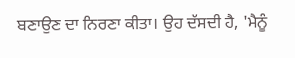ਬਣਾਉਣ ਦਾ ਨਿਰਣਾ ਕੀਤਾ। ਉਹ ਦੱਸਦੀ ਹੈ, 'ਮੈਨੂੰ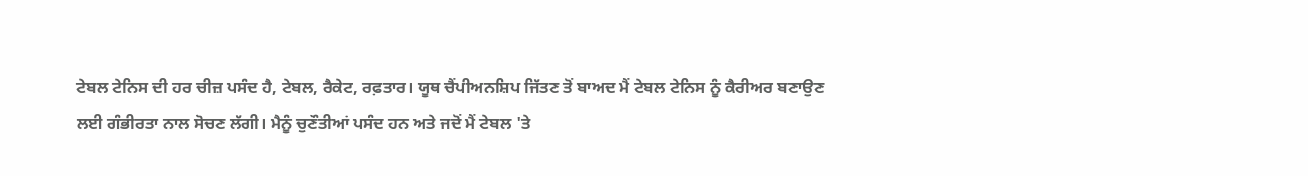ਟੇਬਲ ਟੇਨਿਸ ਦੀ ਹਰ ਚੀਜ਼ ਪਸੰਦ ਹੈ, ਟੇਬਲ, ਰੈਕੇਟ, ਰਫ਼ਤਾਰ। ਯੂਥ ਚੈਂਪੀਅਨਸ਼ਿਪ ਜਿੱਤਣ ਤੋਂ ਬਾਅਦ ਮੈਂ ਟੇਬਲ ਟੇਨਿਸ ਨੂੰ ਕੈਰੀਅਰ ਬਣਾਉਣ ਲਈ ਗੰਭੀਰਤਾ ਨਾਲ ਸੋਚਣ ਲੱਗੀ। ਮੈਨੂੰ ਚੁਣੌਤੀਆਂ ਪਸੰਦ ਹਨ ਅਤੇ ਜਦੋਂ ਮੈਂ ਟੇਬਲ 'ਤੇ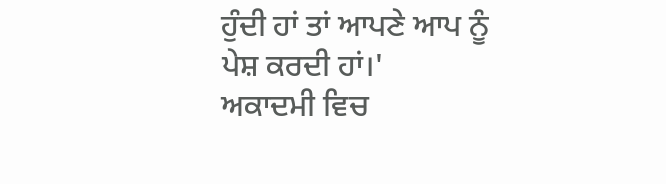ਹੁੰਦੀ ਹਾਂ ਤਾਂ ਆਪਣੇ ਆਪ ਨੂੰ ਪੇਸ਼ ਕਰਦੀ ਹਾਂ।'
ਅਕਾਦਮੀ ਵਿਚ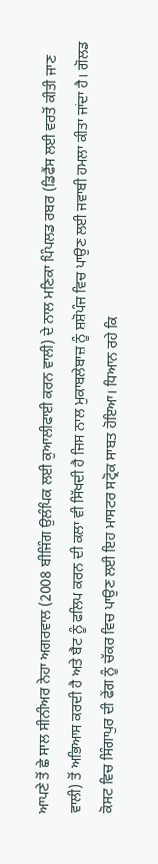ਆਪਣੇ ਤੋਂ ਛੇ ਸਾਲ ਸੀਨੀਅਰ ਨੇਹਾ ਅਗਰਵਾਲ (2008 ਬੀਜਿੰਗ ਉਲੰਪਿਕ ਲਈ ਕੁਆਲੀਫਾਈ ਕਰਨ ਵਾਲੀ) ਦੇ ਨਾਲ ਮਣਿਕਾ ਪਿੰਪਲਡ ਰਬਰ (ਡਿਫੈਂਸ ਲਈ ਵਰਤੋਂ ਕੀਤੀ ਜਾਣ ਵਾਲੀ) ਤੋਂ ਅਭਿਆਸ ਕਰਦੀ ਹੈ ਅਤੇ ਬੈਟ ਨੂੰ ਫਲਿਪ ਕਰਨ ਦੀ ਕਲਾ ਵੀ ਸਿੱਖਦੀ ਹੈ ਜਿਸ ਨਾਲ ਮੁਕਾਬਲੇਬਾਜ਼ ਨੂੰ ਸ਼ਸ਼ੋਪੰਜ ਵਿਚ ਪਾਉਣ ਲਈ ਜਵਾਬੀ ਹਮਲਾ ਕੀਤਾ ਜਾਂਦਾ ਹੈ। ਗੋਲਡ ਕੋਸਟ ਵਿਚ ਸਿੰਗਾਪੁਰ ਦੀ ਫੇਂਗ ਨੂੰ ਚੱਕਰ ਵਿਚ ਪਾਉਣ ਲਈ ਇਹ ਮਾਸਟਰ ਸਟ੍ਰੋਕ ਸਾਬਤ ਹੋਇਆ। ਧਿਆਨ ਰਹੇ ਕਿ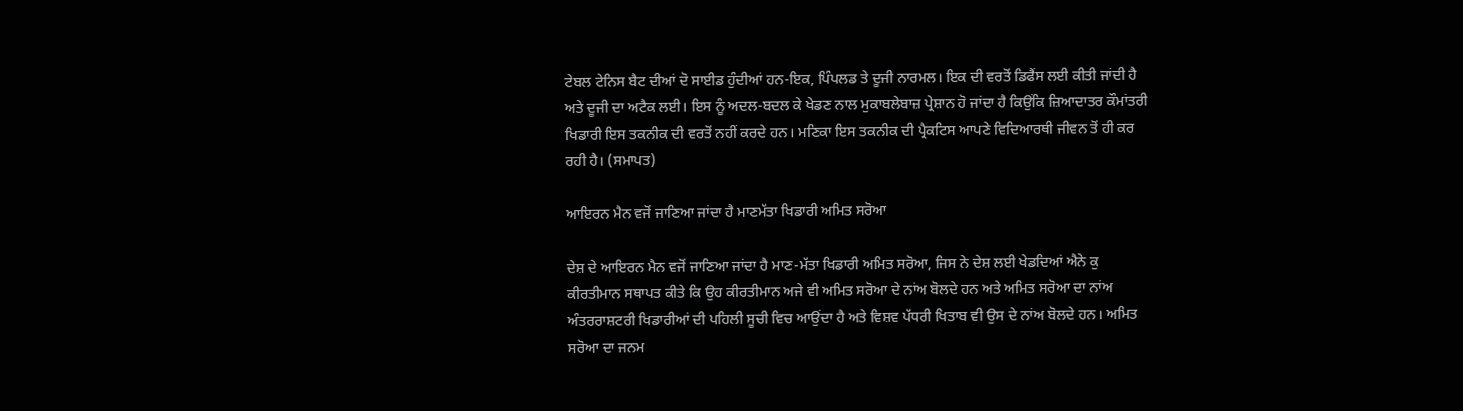ਟੇਬਲ ਟੇਨਿਸ ਬੈਟ ਦੀਆਂ ਦੋ ਸਾਈਡ ਹੁੰਦੀਆਂ ਹਨ-ਇਕ, ਪਿੰਪਲਡ ਤੇ ਦੂਜੀ ਨਾਰਮਲ। ਇਕ ਦੀ ਵਰਤੋਂ ਡਿਫੈਂਸ ਲਈ ਕੀਤੀ ਜਾਂਦੀ ਹੈ ਅਤੇ ਦੂਜੀ ਦਾ ਅਟੈਕ ਲਈ। ਇਸ ਨੂੰ ਅਦਲ-ਬਦਲ ਕੇ ਖੇਡਣ ਨਾਲ ਮੁਕਾਬਲੇਬਾਜ਼ ਪ੍ਰੇਸ਼ਾਨ ਹੋ ਜਾਂਦਾ ਹੈ ਕਿਉਂਕਿ ਜ਼ਿਆਦਾਤਰ ਕੌਮਾਂਤਰੀ ਖਿਡਾਰੀ ਇਸ ਤਕਨੀਕ ਦੀ ਵਰਤੋਂ ਨਹੀਂ ਕਰਦੇ ਹਨ। ਮਣਿਕਾ ਇਸ ਤਕਨੀਕ ਦੀ ਪ੍ਰੈਕਟਿਸ ਆਪਣੇ ਵਿਦਿਆਰਥੀ ਜੀਵਨ ਤੋਂ ਹੀ ਕਰ ਰਹੀ ਹੈ। (ਸਮਾਪਤ)

ਆਇਰਨ ਮੈਨ ਵਜੋਂ ਜਾਣਿਆ ਜਾਂਦਾ ਹੈ ਮਾਣਮੱਤਾ ਖਿਡਾਰੀ ਅਮਿਤ ਸਰੋਆ

ਦੇਸ਼ ਦੇ ਆਇਰਨ ਮੈਨ ਵਜੋਂ ਜਾਣਿਆ ਜਾਂਦਾ ਹੈ ਮਾਣ-ਮੱਤਾ ਖਿਡਾਰੀ ਅਮਿਤ ਸਰੋਆ, ਜਿਸ ਨੇ ਦੇਸ਼ ਲਈ ਖੇਡਦਿਆਂ ਐਨੇ ਕੁ ਕੀਰਤੀਮਾਨ ਸਥਾਪਤ ਕੀਤੇ ਕਿ ਉਹ ਕੀਰਤੀਮਾਨ ਅਜੇ ਵੀ ਅਮਿਤ ਸਰੋਆ ਦੇ ਨਾਂਅ ਬੋਲਦੇ ਹਨ ਅਤੇ ਅਮਿਤ ਸਰੋਆ ਦਾ ਨਾਂਅ ਅੰਤਰਰਾਸ਼ਟਰੀ ਖਿਡਾਰੀਆਂ ਦੀ ਪਹਿਲੀ ਸੂਚੀ ਵਿਚ ਆਉਂਦਾ ਹੈ ਅਤੇ ਵਿਸ਼ਵ ਪੱਧਰੀ ਖਿਤਾਬ ਵੀ ਉਸ ਦੇ ਨਾਂਅ ਬੋਲਦੇ ਹਨ। ਅਮਿਤ ਸਰੋਆ ਦਾ ਜਨਮ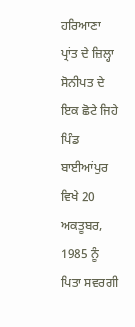ਹਰਿਆਣਾ ਪ੍ਰਾਂਤ ਦੇ ਜ਼ਿਲ੍ਹਾ ਸੋਨੀਪਤ ਦੇ ਇਕ ਛੋਟੇ ਜਿਹੇ ਪਿੰਡ ਬਾਈਆਂਪੁਰ ਵਿਖੇ 20 ਅਕਤੂਬਰ, 1985 ਨੂੰ ਪਿਤਾ ਸਵਰਗੀ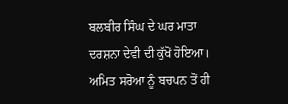ਬਲਬੀਰ ਸਿੰਘ ਦੇ ਘਰ ਮਾਤਾ ਦਰਸ਼ਨਾ ਦੇਵੀ ਦੀ ਕੁੱਖੋਂ ਹੋਇਆ। ਅਮਿਤ ਸਰੋਆ ਨੂੰ ਬਚਪਨ ਤੋਂ ਹੀ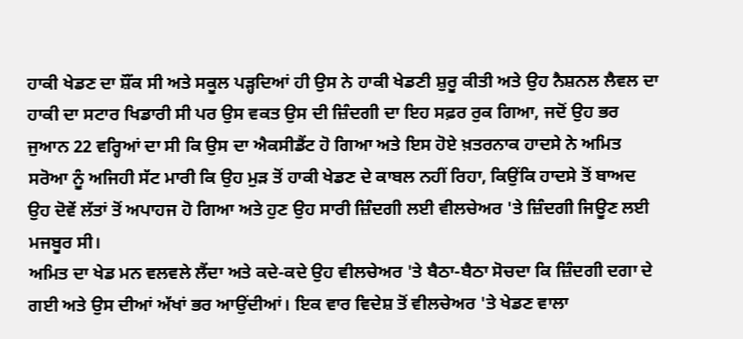ਹਾਕੀ ਖੇਡਣ ਦਾ ਸ਼ੌਂਕ ਸੀ ਅਤੇ ਸਕੂਲ ਪੜ੍ਹਦਿਆਂ ਹੀ ਉਸ ਨੇ ਹਾਕੀ ਖੇਡਣੀ ਸ਼ੁਰੂ ਕੀਤੀ ਅਤੇ ਉਹ ਨੈਸ਼ਨਲ ਲੈਵਲ ਦਾ ਹਾਕੀ ਦਾ ਸਟਾਰ ਖਿਡਾਰੀ ਸੀ ਪਰ ਉਸ ਵਕਤ ਉਸ ਦੀ ਜ਼ਿੰਦਗੀ ਦਾ ਇਹ ਸਫ਼ਰ ਰੁਕ ਗਿਆ, ਜਦੋਂ ਉਹ ਭਰ ਜੁਆਨ 22 ਵਰ੍ਹਿਆਂ ਦਾ ਸੀ ਕਿ ਉਸ ਦਾ ਐਕਸੀਡੈਂਟ ਹੋ ਗਿਆ ਅਤੇ ਇਸ ਹੋਏ ਖ਼ਤਰਨਾਕ ਹਾਦਸੇ ਨੇ ਅਮਿਤ ਸਰੋਆ ਨੂੰ ਅਜਿਹੀ ਸੱਟ ਮਾਰੀ ਕਿ ਉਹ ਮੁੜ ਤੋਂ ਹਾਕੀ ਖੇਡਣ ਦੇ ਕਾਬਲ ਨਹੀਂ ਰਿਹਾ, ਕਿਉਂਕਿ ਹਾਦਸੇ ਤੋਂ ਬਾਅਦ ਉਹ ਦੋਵੇਂ ਲੱਤਾਂ ਤੋਂ ਅਪਾਹਜ ਹੋ ਗਿਆ ਅਤੇ ਹੁਣ ਉਹ ਸਾਰੀ ਜ਼ਿੰਦਗੀ ਲਈ ਵੀਲਚੇਅਰ 'ਤੇ ਜ਼ਿੰਦਗੀ ਜਿਊਣ ਲਈ ਮਜਬੂਰ ਸੀ।
ਅਮਿਤ ਦਾ ਖੇਡ ਮਨ ਵਲਵਲੇ ਲੈਂਦਾ ਅਤੇ ਕਦੇ-ਕਦੇ ਉਹ ਵੀਲਚੇਅਰ 'ਤੇ ਬੈਠਾ-ਬੈਠਾ ਸੋਚਦਾ ਕਿ ਜ਼ਿੰਦਗੀ ਦਗਾ ਦੇ ਗਈ ਅਤੇ ਉਸ ਦੀਆਂ ਅੱਖਾਂ ਭਰ ਆਉਂਦੀਆਂ। ਇਕ ਵਾਰ ਵਿਦੇਸ਼ ਤੋਂ ਵੀਲਚੇਅਰ 'ਤੇ ਖੇਡਣ ਵਾਲਾ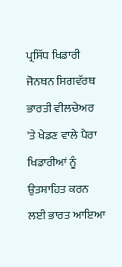ਪ੍ਰਸਿੱਧ ਖਿਡਾਰੀ ਜੋਨਥਨ ਸਿਗਵੱਰਥ ਭਾਰਤੀ ਵੀਲਚੇਅਰ 'ਤੇ ਖੇਡਣ ਵਾਲੇ ਪੈਰਾ ਖਿਡਾਰੀਆਂ ਨੂੰ ਉਤਸ਼ਾਹਿਤ ਕਰਨ ਲਈ ਭਾਰਤ ਆਇਆ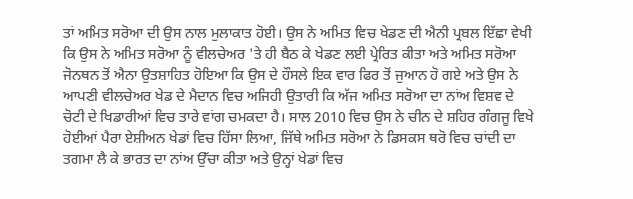ਤਾਂ ਅਮਿਤ ਸਰੋਆ ਦੀ ਉਸ ਨਾਲ ਮੁਲਾਕਾਤ ਹੋਈ। ਉਸ ਨੇ ਅਮਿਤ ਵਿਚ ਖੇਡਣ ਦੀ ਐਨੀ ਪ੍ਰਬਲ ਇੱਛਾ ਵੇਖੀ ਕਿ ਉਸ ਨੇ ਅਮਿਤ ਸਰੋਆ ਨੂੰ ਵੀਲਚੇਅਰ 'ਤੇ ਹੀ ਬੈਠ ਕੇ ਖੇਡਣ ਲਈ ਪ੍ਰੇਰਿਤ ਕੀਤਾ ਅਤੇ ਅਮਿਤ ਸਰੋਆ ਜੋਨਥਨ ਤੋਂ ਐਨਾ ਉਤਸ਼ਾਹਿਤ ਹੋਇਆ ਕਿ ਉਸ ਦੇ ਹੌਸਲੇ ਇਕ ਵਾਰ ਫਿਰ ਤੋਂ ਜੁਆਨ ਹੋ ਗਏ ਅਤੇ ਉਸ ਨੇ ਆਪਣੀ ਵੀਲਚੇਅਰ ਖੇਡ ਦੇ ਮੈਦਾਨ ਵਿਚ ਅਜਿਹੀ ਉਤਾਰੀ ਕਿ ਅੱਜ ਅਮਿਤ ਸਰੋਆ ਦਾ ਨਾਂਅ ਵਿਸ਼ਵ ਦੇ ਚੋਟੀ ਦੇ ਖਿਡਾਰੀਆਂ ਵਿਚ ਤਾਰੇ ਵਾਂਗ ਚਮਕਦਾ ਹੈ। ਸਾਲ 2010 ਵਿਚ ਉਸ ਨੇ ਚੀਨ ਦੇ ਸ਼ਹਿਰ ਗੰਗਜੂ ਵਿਖੇ ਹੋਈਆਂ ਪੈਰਾ ਏਸ਼ੀਅਨ ਖੇਡਾਂ ਵਿਚ ਹਿੱਸਾ ਲਿਆ, ਜਿੱਥੇ ਅਮਿਤ ਸਰੋਆ ਨੇ ਡਿਸਕਸ ਥਰੋ ਵਿਚ ਚਾਂਦੀ ਦਾ ਤਗਮਾ ਲੈ ਕੇ ਭਾਰਤ ਦਾ ਨਾਂਅ ਉੱਚਾ ਕੀਤਾ ਅਤੇ ਉਨ੍ਹਾਂ ਖੇਡਾਂ ਵਿਚ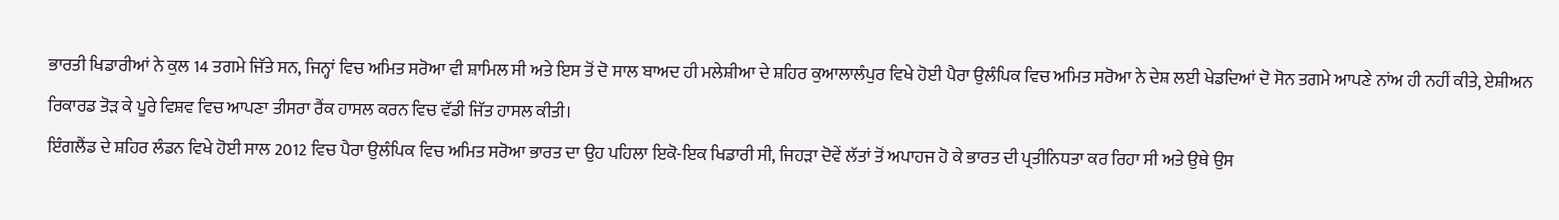ਭਾਰਤੀ ਖਿਡਾਰੀਆਂ ਨੇ ਕੁਲ 14 ਤਗਮੇ ਜਿੱਤੇ ਸਨ, ਜਿਨ੍ਹਾਂ ਵਿਚ ਅਮਿਤ ਸਰੋਆ ਵੀ ਸ਼ਾਮਿਲ ਸੀ ਅਤੇ ਇਸ ਤੋਂ ਦੋ ਸਾਲ ਬਾਅਦ ਹੀ ਮਲੇਸ਼ੀਆ ਦੇ ਸ਼ਹਿਰ ਕੁਆਲਾਲੰਪੁਰ ਵਿਖੇ ਹੋਈ ਪੈਰਾ ਉਲੰਪਿਕ ਵਿਚ ਅਮਿਤ ਸਰੋਆ ਨੇ ਦੇਸ਼ ਲਈ ਖੇਡਦਿਆਂ ਦੋ ਸੋਨ ਤਗਮੇ ਆਪਣੇ ਨਾਂਅ ਹੀ ਨਹੀਂ ਕੀਤੇ, ਏਸ਼ੀਅਨ ਰਿਕਾਰਡ ਤੋੜ ਕੇ ਪੂਰੇ ਵਿਸ਼ਵ ਵਿਚ ਆਪਣਾ ਤੀਸਰਾ ਰੈਂਕ ਹਾਸਲ ਕਰਨ ਵਿਚ ਵੱਡੀ ਜਿੱਤ ਹਾਸਲ ਕੀਤੀ।
ਇੰਗਲੈਂਡ ਦੇ ਸ਼ਹਿਰ ਲੰਡਨ ਵਿਖੇ ਹੋਈ ਸਾਲ 2012 ਵਿਚ ਪੈਰਾ ਉਲੰਪਿਕ ਵਿਚ ਅਮਿਤ ਸਰੋਆ ਭਾਰਤ ਦਾ ਉਹ ਪਹਿਲਾ ਇਕੋ-ਇਕ ਖਿਡਾਰੀ ਸੀ, ਜਿਹੜਾ ਦੋਵੇਂ ਲੱਤਾਂ ਤੋਂ ਅਪਾਹਜ ਹੋ ਕੇ ਭਾਰਤ ਦੀ ਪ੍ਰਤੀਨਿਧਤਾ ਕਰ ਰਿਹਾ ਸੀ ਅਤੇ ਉਥੇ ਉਸ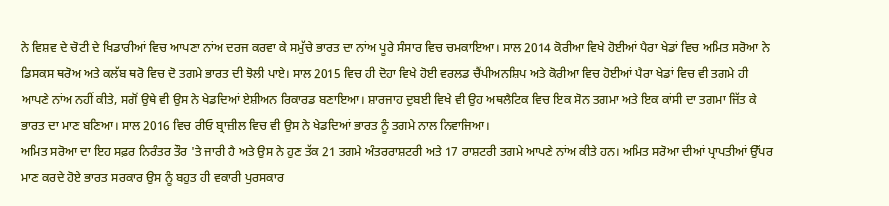ਨੇ ਵਿਸ਼ਵ ਦੇ ਚੋਟੀ ਦੇ ਖਿਡਾਰੀਆਂ ਵਿਚ ਆਪਣਾ ਨਾਂਅ ਦਰਜ ਕਰਵਾ ਕੇ ਸਮੁੱਚੇ ਭਾਰਤ ਦਾ ਨਾਂਅ ਪੂਰੇ ਸੰਸਾਰ ਵਿਚ ਚਮਕਾਇਆ। ਸਾਲ 2014 ਕੋਰੀਆ ਵਿਖੇ ਹੋਈਆਂ ਪੈਰਾ ਖੇਡਾਂ ਵਿਚ ਅਮਿਤ ਸਰੋਆ ਨੇ ਡਿਸਕਸ ਥਰੋਅ ਅਤੇ ਕਲੱਬ ਥਰੋ ਵਿਚ ਦੋ ਤਗਮੇ ਭਾਰਤ ਦੀ ਝੋਲੀ ਪਾਏ। ਸਾਲ 2015 ਵਿਚ ਹੀ ਦੋਹਾ ਵਿਖੇ ਹੋਈ ਵਰਲਡ ਚੈਂਪੀਅਨਸ਼ਿਪ ਅਤੇ ਕੋਰੀਆ ਵਿਚ ਹੋਈਆਂ ਪੈਰਾ ਖੇਡਾਂ ਵਿਚ ਵੀ ਤਗਮੇ ਹੀ ਆਪਣੇ ਨਾਂਅ ਨਹੀਂ ਕੀਤੇ, ਸਗੋਂ ਉਥੇ ਵੀ ਉਸ ਨੇ ਖੇਡਦਿਆਂ ਏਸ਼ੀਅਨ ਰਿਕਾਰਡ ਬਣਾਇਆ। ਸ਼ਾਰਜਾਹ ਦੁਬਈ ਵਿਖੇ ਵੀ ਉਹ ਅਥਲੈਟਿਕ ਵਿਚ ਇਕ ਸੋਨ ਤਗਮਾ ਅਤੇ ਇਕ ਕਾਂਸੀ ਦਾ ਤਗਮਾ ਜਿੱਤ ਕੇ ਭਾਰਤ ਦਾ ਮਾਣ ਬਣਿਆ। ਸਾਲ 2016 ਵਿਚ ਰੀਓ ਬ੍ਰਾਜ਼ੀਲ ਵਿਚ ਵੀ ਉਸ ਨੇ ਖੇਡਦਿਆਂ ਭਾਰਤ ਨੂੰ ਤਗਮੇ ਨਾਲ ਨਿਵਾਜਿਆ।
ਅਮਿਤ ਸਰੋਆ ਦਾ ਇਹ ਸਫ਼ਰ ਨਿਰੰਤਰ ਤੌਰ 'ਤੇ ਜਾਰੀ ਹੈ ਅਤੇ ਉਸ ਨੇ ਹੁਣ ਤੱਕ 21 ਤਗਮੇ ਅੰਤਰਰਾਸ਼ਟਰੀ ਅਤੇ 17 ਰਾਸ਼ਟਰੀ ਤਗਮੇ ਆਪਣੇ ਨਾਂਅ ਕੀਤੇ ਹਨ। ਅਮਿਤ ਸਰੋਆ ਦੀਆਂ ਪ੍ਰਾਪਤੀਆਂ ਉੱਪਰ ਮਾਣ ਕਰਦੇ ਹੋਏ ਭਾਰਤ ਸਰਕਾਰ ਉਸ ਨੂੰ ਬਹੁਤ ਹੀ ਵਕਾਰੀ ਪੁਰਸਕਾਰ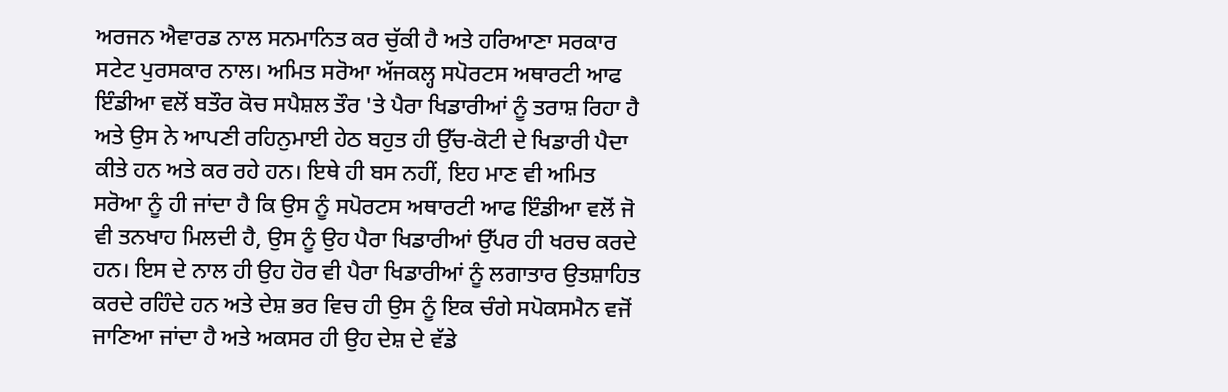ਅਰਜਨ ਐਵਾਰਡ ਨਾਲ ਸਨਮਾਨਿਤ ਕਰ ਚੁੱਕੀ ਹੈ ਅਤੇ ਹਰਿਆਣਾ ਸਰਕਾਰ ਸਟੇਟ ਪੁਰਸਕਾਰ ਨਾਲ। ਅਮਿਤ ਸਰੋਆ ਅੱਜਕਲ੍ਹ ਸਪੋਰਟਸ ਅਥਾਰਟੀ ਆਫ ਇੰਡੀਆ ਵਲੋਂ ਬਤੌਰ ਕੋਚ ਸਪੈਸ਼ਲ ਤੌਰ 'ਤੇ ਪੈਰਾ ਖਿਡਾਰੀਆਂ ਨੂੰ ਤਰਾਸ਼ ਰਿਹਾ ਹੈ ਅਤੇ ਉਸ ਨੇ ਆਪਣੀ ਰਹਿਨੁਮਾਈ ਹੇਠ ਬਹੁਤ ਹੀ ਉੱਚ-ਕੋਟੀ ਦੇ ਖਿਡਾਰੀ ਪੈਦਾ ਕੀਤੇ ਹਨ ਅਤੇ ਕਰ ਰਹੇ ਹਨ। ਇਥੇ ਹੀ ਬਸ ਨਹੀਂ, ਇਹ ਮਾਣ ਵੀ ਅਮਿਤ ਸਰੋਆ ਨੂੰ ਹੀ ਜਾਂਦਾ ਹੈ ਕਿ ਉਸ ਨੂੰ ਸਪੋਰਟਸ ਅਥਾਰਟੀ ਆਫ ਇੰਡੀਆ ਵਲੋਂ ਜੋ ਵੀ ਤਨਖਾਹ ਮਿਲਦੀ ਹੈ, ਉਸ ਨੂੰ ਉਹ ਪੈਰਾ ਖਿਡਾਰੀਆਂ ਉੱਪਰ ਹੀ ਖਰਚ ਕਰਦੇ ਹਨ। ਇਸ ਦੇ ਨਾਲ ਹੀ ਉਹ ਹੋਰ ਵੀ ਪੈਰਾ ਖਿਡਾਰੀਆਂ ਨੂੰ ਲਗਾਤਾਰ ਉਤਸ਼ਾਹਿਤ ਕਰਦੇ ਰਹਿੰਦੇ ਹਨ ਅਤੇ ਦੇਸ਼ ਭਰ ਵਿਚ ਹੀ ਉਸ ਨੂੰ ਇਕ ਚੰਗੇ ਸਪੋਕਸਮੈਨ ਵਜੋਂ ਜਾਣਿਆ ਜਾਂਦਾ ਹੈ ਅਤੇ ਅਕਸਰ ਹੀ ਉਹ ਦੇਸ਼ ਦੇ ਵੱਡੇ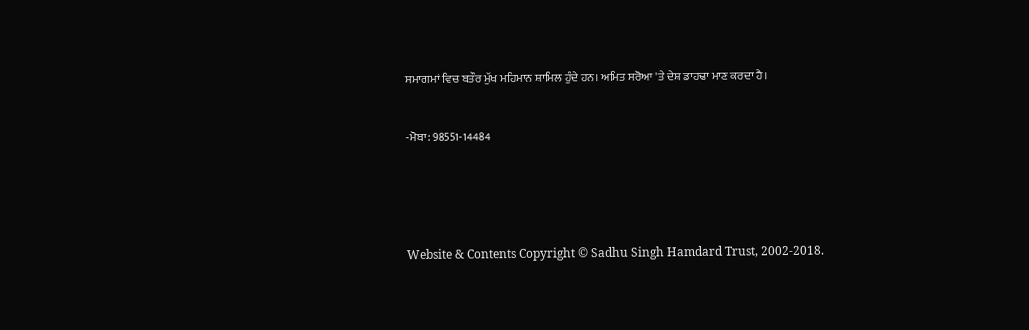ਸਮਾਗਮਾਂ ਵਿਚ ਬਤੌਰ ਮੁੱਖ ਮਹਿਮਾਨ ਸ਼ਾਮਿਲ ਹੁੰਦੇ ਹਨ। ਅਮਿਤ ਸਰੋਆ 'ਤੇ ਦੇਸ਼ ਡਾਹਢਾ ਮਾਣ ਕਰਦਾ ਹੈ।


-ਮੋਬਾ: 98551-14484





Website & Contents Copyright © Sadhu Singh Hamdard Trust, 2002-2018.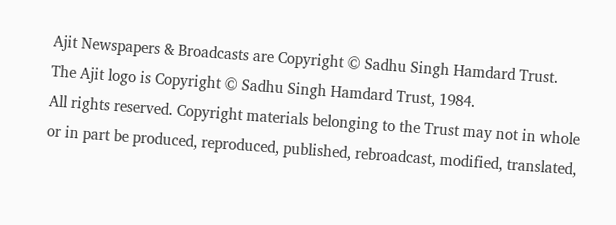Ajit Newspapers & Broadcasts are Copyright © Sadhu Singh Hamdard Trust.
The Ajit logo is Copyright © Sadhu Singh Hamdard Trust, 1984.
All rights reserved. Copyright materials belonging to the Trust may not in whole or in part be produced, reproduced, published, rebroadcast, modified, translated,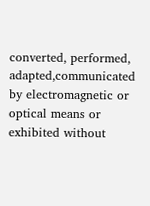converted, performed, adapted,communicated by electromagnetic or optical means or exhibited without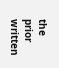the prior written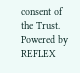consent of the Trust. Powered by REFLEX